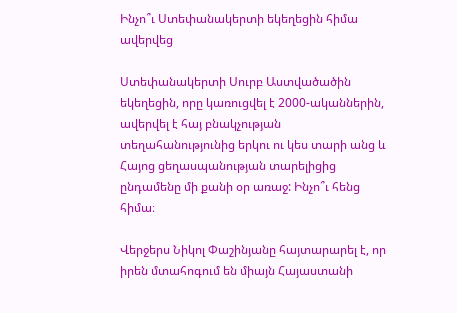Ինչո՞ւ Ստեփանակերտի եկեղեցին հիմա ավերվեց

Ստեփանակերտի Սուրբ Աստվածածին եկեղեցին, որը կառուցվել է 2000-ականներին, ավերվել է հայ բնակչության տեղահանությունից երկու ու կես տարի անց և Հայոց ցեղասպանության տարելիցից ընդամենը մի քանի օր առաջ: Ինչո՞ւ հենց հիմա։

Վերջերս Նիկոլ Փաշինյանը հայտարարել է, որ իրեն մտահոգում են միայն Հայաստանի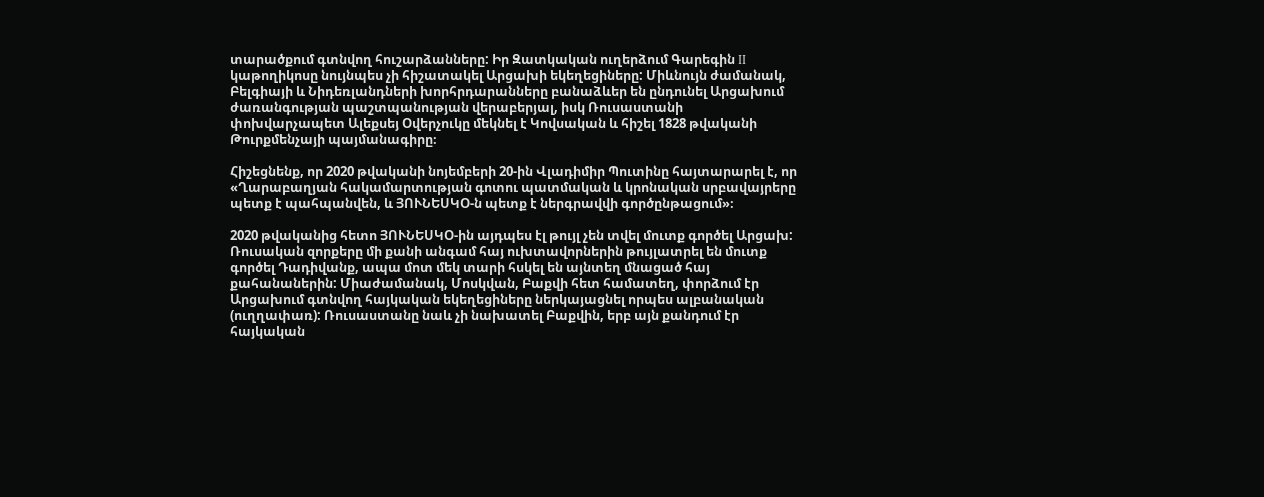տարածքում գտնվող հուշարձանները: Իր Զատկական ուղերձում Գարեգին II կաթողիկոսը նույնպես չի հիշատակել Արցախի եկեղեցիները: Միևնույն ժամանակ, Բելգիայի և Նիդեռլանդների խորհրդարանները բանաձևեր են ընդունել Արցախում ժառանգության պաշտպանության վերաբերյալ, իսկ Ռուսաստանի փոխվարչապետ Ալեքսեյ Օվերչուկը մեկնել է Կովսական և հիշել 1828 թվականի Թուրքմենչայի պայմանագիրը։

Հիշեցնենք, որ 2020 թվականի նոյեմբերի 20-ին Վլադիմիր Պուտինը հայտարարել է, որ «Ղարաբաղյան հակամարտության գոտու պատմական և կրոնական սրբավայրերը պետք է պահպանվեն, և ՅՈՒՆԵՍԿՕ-ն պետք է ներգրավվի գործընթացում»։

2020 թվականից հետո ՅՈՒՆԵՍԿՕ-ին այդպես էլ թույլ չեն տվել մուտք գործել Արցախ: Ռուսական զորքերը մի քանի անգամ հայ ուխտավորներին թույլատրել են մուտք գործել Դադիվանք, ապա մոտ մեկ տարի հսկել են այնտեղ մնացած հայ քահանաներին: Միաժամանակ, Մոսկվան, Բաքվի հետ համատեղ, փորձում էր Արցախում գտնվող հայկական եկեղեցիները ներկայացնել որպես ալբանական (ուղղափառ): Ռուսաստանը նաև չի նախատել Բաքվին, երբ այն քանդում էր հայկական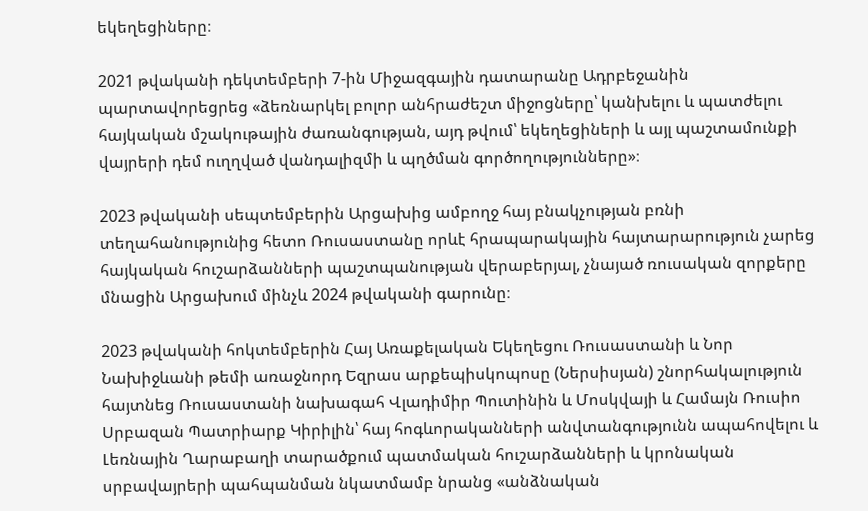եկեղեցիները։

2021 թվականի դեկտեմբերի 7-ին Միջազգային դատարանը Ադրբեջանին պարտավորեցրեց «ձեռնարկել բոլոր անհրաժեշտ միջոցները՝ կանխելու և պատժելու հայկական մշակութային ժառանգության, այդ թվում՝ եկեղեցիների և այլ պաշտամունքի վայրերի դեմ ուղղված վանդալիզմի և պղծման գործողությունները»։

2023 թվականի սեպտեմբերին Արցախից ամբողջ հայ բնակչության բռնի տեղահանությունից հետո Ռուսաստանը որևէ հրապարակային հայտարարություն չարեց հայկական հուշարձանների պաշտպանության վերաբերյալ, չնայած ռուսական զորքերը մնացին Արցախում մինչև 2024 թվականի գարունը։

2023 թվականի հոկտեմբերին Հայ Առաքելական Եկեղեցու Ռուսաստանի և Նոր Նախիջևանի թեմի առաջնորդ Եզրաս արքեպիսկոպոսը (Ներսիսյան) շնորհակալություն հայտնեց Ռուսաստանի նախագահ Վլադիմիր Պուտինին և Մոսկվայի և Համայն Ռուսիո Սրբազան Պատրիարք Կիրիլին՝ հայ հոգևորականների անվտանգությունն ապահովելու և Լեռնային Ղարաբաղի տարածքում պատմական հուշարձանների և կրոնական սրբավայրերի պահպանման նկատմամբ նրանց «անձնական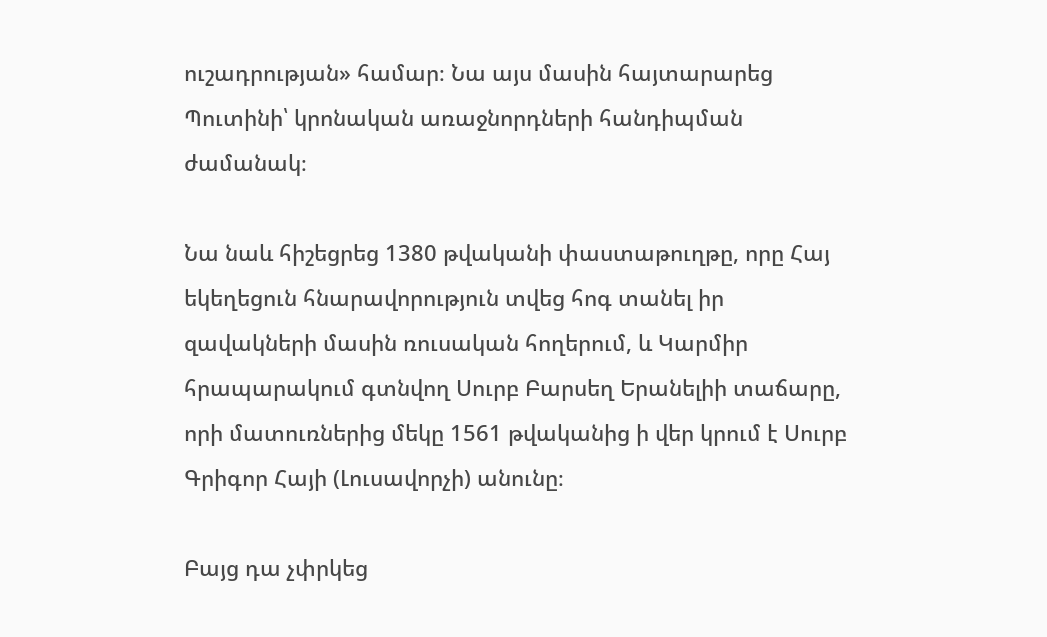ուշադրության» համար։ Նա այս մասին հայտարարեց Պուտինի՝ կրոնական առաջնորդների հանդիպման ժամանակ։

Նա նաև հիշեցրեց 1380 թվականի փաստաթուղթը, որը Հայ եկեղեցուն հնարավորություն տվեց հոգ տանել իր զավակների մասին ռուսական հողերում, և Կարմիր հրապարակում գտնվող Սուրբ Բարսեղ Երանելիի տաճարը, որի մատուռներից մեկը 1561 թվականից ի վեր կրում է Սուրբ Գրիգոր Հայի (Լուսավորչի) անունը։

Բայց դա չփրկեց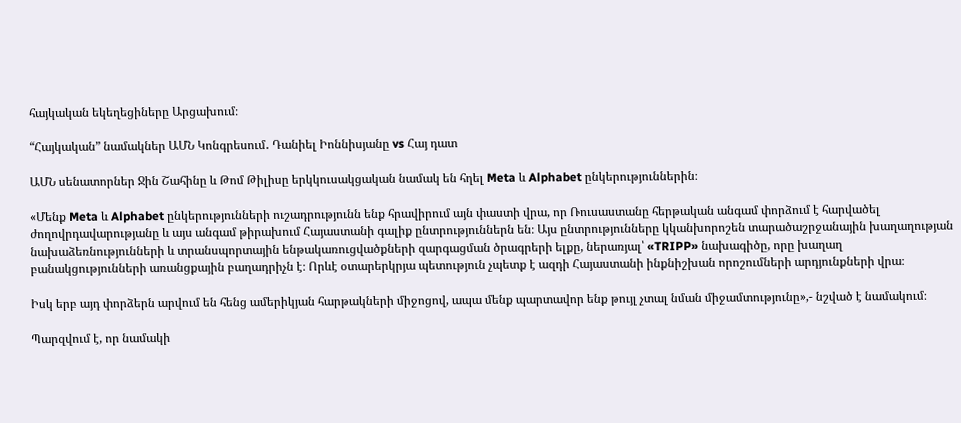հայկական եկեղեցիները Արցախում։

“Հայկական” նամակներ ԱՄՆ Կոնգրեսում․ Դանիել Իոննիսյանը vs Հայ դատ

ԱՄՆ սենատորներ Ջին Շահինը և Թոմ Թիլիսը երկկուսակցական նամակ են հղել Meta և Alphabet ընկերություններին։

«Մենք Meta և Alphabet ընկերությունների ուշադրությունն ենք հրավիրում այն փաստի վրա, որ Ռուսաստանը հերթական անգամ փորձում է հարվածել ժողովրդավարությանը և այս անգամ թիրախում Հայաստանի գալիք ընտրություններն են։ Այս ընտրությունները կկանխորոշեն տարածաշրջանային խաղաղության նախաձեռնությունների և տրանսպորտային ենթակառուցվածքների զարգացման ծրագրերի ելքը, ներառյալ՝ «TRIPP» նախագիծը, որը խաղաղ բանակցությունների առանցքային բաղադրիչն է։ Որևէ օտարերկրյա պետություն չպետք է ազդի Հայաստանի ինքնիշխան որոշումների արդյունքների վրա։

Իսկ երբ այդ փորձերն արվում են հենց ամերիկյան հարթակների միջոցով, ապա մենք պարտավոր ենք թույլ չտալ նման միջամտությունը»,- նշված է նամակում։

Պարզվում է, որ նամակի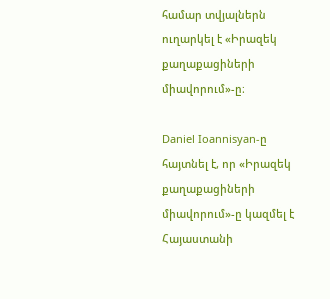համար տվյալներն ուղարկել է «Իրազեկ քաղաքացիների միավորում»-ը։

Daniel Ioannisyan-ը հայտնել է, որ «Իրազեկ քաղաքացիների միավորում»-ը կազմել է Հայաստանի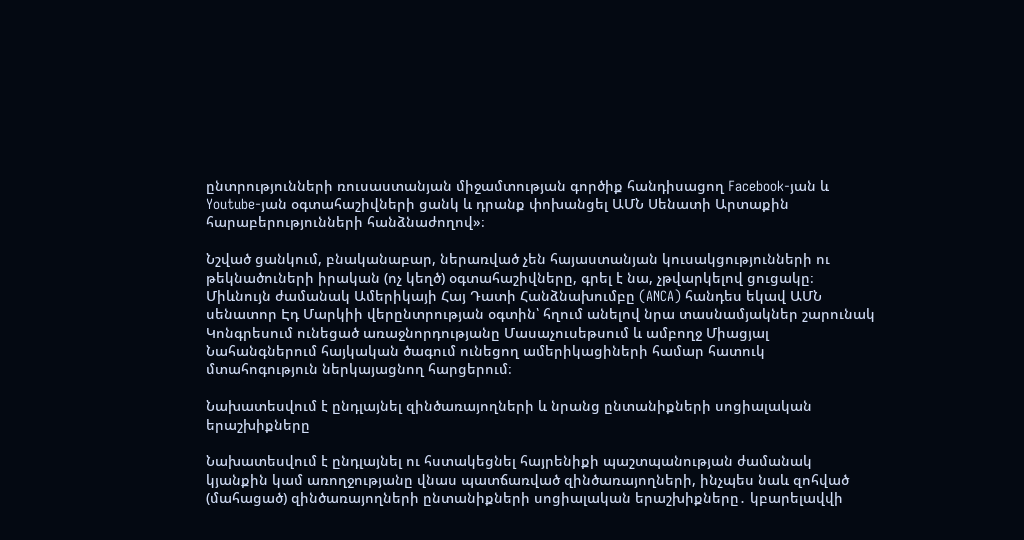ընտրությունների ռուսաստանյան միջամտության գործիք հանդիսացող Facebook-յան և Youtube-յան օգտահաշիվների ցանկ և դրանք փոխանցել ԱՄՆ Սենատի Արտաքին հարաբերությունների հանձնաժողով»։

Նշված ցանկում, բնականաբար, ներառված չեն հայաստանյան կուսակցությունների ու թեկնածուների իրական (ոչ կեղծ) օգտահաշիվները, գրել է նա, չթվարկելով ցուցակը։
Միևնույն ժամանակ Ամերիկայի Հայ Դատի Հանձնախումբը (ANCA) հանդես եկավ ԱՄՆ սենատոր Էդ Մարկիի վերընտրության օգտին՝ հղում անելով նրա տասնամյակներ շարունակ Կոնգրեսում ունեցած առաջնորդությանը Մասաչուսեթսում և ամբողջ Միացյալ Նահանգներում հայկական ծագում ունեցող ամերիկացիների համար հատուկ մտահոգություն ներկայացնող հարցերում։

Նախատեսվում է ընդլայնել զինծառայողների և նրանց ընտանիքների սոցիալական երաշխիքները

Նախատեսվում է ընդլայնել ու հստակեցնել հայրենիքի պաշտպանության ժամանակ կյանքին կամ առողջությանը վնաս պատճառված զինծառայողների, ինչպես նաև զոհված (մահացած) զինծառայողների ընտանիքների սոցիալական երաշխիքները․ կբարելավվի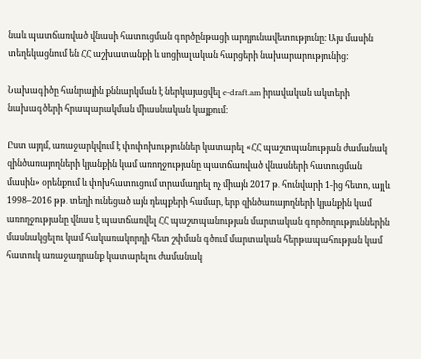նաև պատճառված վնասի հատուցման գործընթացի արդյունավետությունը։ Այս մասին տեղեկացնում են ՀՀ աշխատանքի և սոցիալական հարցերի նախարարությունից:

Նախագիծը հանրային քննարկման է ներկայացվել e-draft.am իրավական ակտերի նախագծերի հրապարակման միասնական կայքում։

Ըստ այդմ, առաջարկվում է փոփոխություններ կատարել «ՀՀ պաշտպանության ժամանակ զինծառայողների կյանքին կամ առողջությանը պատճառված վնասների հատուցման մասին» օրենքում և փոխհատուցում տրամադրել ոչ միայն 2017 թ․ հունվարի 1-ից հետո, այլև 1998–2016 թթ․ տեղի ունեցած այն դեպքերի համար, երբ զինծառայողների կյանքին կամ առողջությանը վնաս է պատճառվել ՀՀ պաշտպանության մարտական գործողություններին մասնակցելու կամ հակառակորդի հետ շփման գծում մարտական հերթապահության կամ հատուկ առաջադրանք կատարելու ժամանակ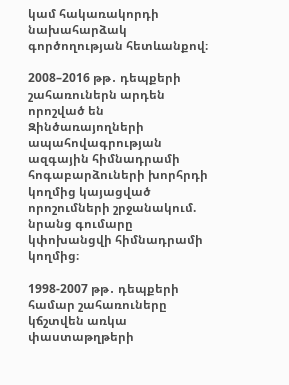կամ հակառակորդի նախահարձակ գործողության հետևանքով։

2008–2016 թթ․ դեպքերի շահառուներն արդեն որոշված են Զինծառայողների ապահովագրության ազգային հիմնադրամի հոգաբարձուների խորհրդի կողմից կայացված որոշումների շրջանակում. նրանց գումարը կփոխանցվի հիմնադրամի կողմից։

1998-2007 թթ․ դեպքերի համար շահառուները կճշտվեն առկա փաստաթղթերի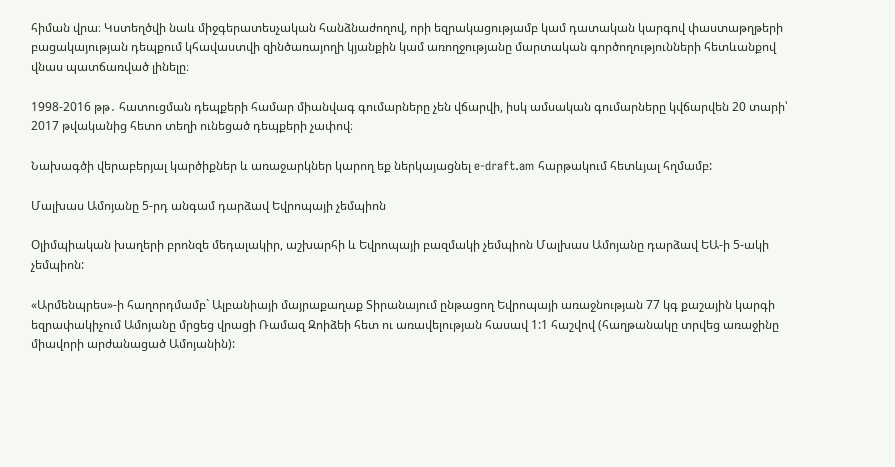հիման վրա։ Կստեղծվի նաև միջգերատեսչական հանձնաժողով, որի եզրակացությամբ կամ դատական կարգով փաստաթղթերի բացակայության դեպքում կհավաստվի զինծառայողի կյանքին կամ առողջությանը մարտական գործողությունների հետևանքով վնաս պատճառված լինելը։

1998-2016 թթ․ հատուցման դեպքերի համար միանվագ գումարները չեն վճարվի, իսկ ամսական գումարները կվճարվեն 20 տարի՝ 2017 թվականից հետո տեղի ունեցած դեպքերի չափով։

Նախագծի վերաբերյալ կարծիքներ և առաջարկներ կարող եք ներկայացնել e-draft.am հարթակում հետևյալ հղմամբ:

Մալխաս Ամոյանը 5-րդ անգամ դարձավ Եվրոպայի չեմպիոն

Օլիմպիական խաղերի բրոնզե մեդալակիր, աշխարհի և Եվրոպայի բազմակի չեմպիոն Մալխաս Ամոյանը դարձավ ԵԱ-ի 5-ակի չեմպիոն:

«Արմենպրես»-ի հաղորդմամբ` Ալբանիայի մայրաքաղաք Տիրանայում ընթացող Եվրոպայի առաջնության 77 կգ քաշային կարգի եզրափակիչում Ամոյանը մրցեց վրացի Ռամազ Զոիձեի հետ ու առավելության հասավ 1:1 հաշվով (հաղթանակը տրվեց առաջինը միավորի արժանացած Ամոյանին):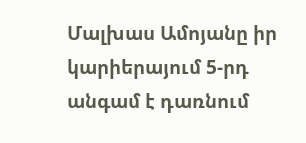Մալխաս Ամոյանը իր կարիերայում 5-րդ անգամ է դառնում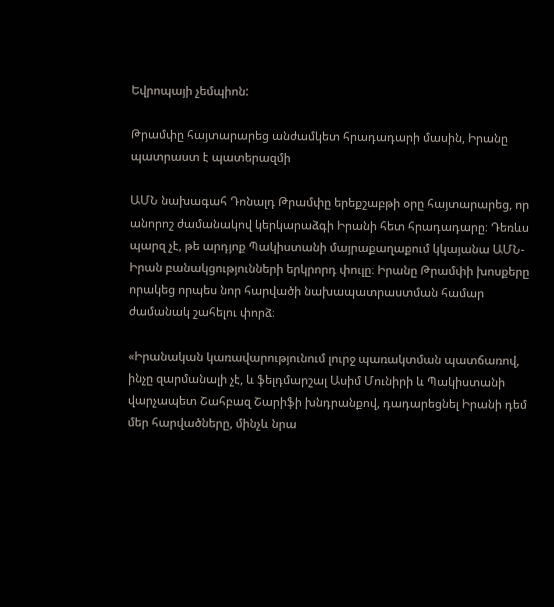Եվրոպայի չեմպիոն:

Թրամփը հայտարարեց անժամկետ հրադադարի մասին, Իրանը պատրաստ է պատերազմի

ԱՄՆ նախագահ Դոնալդ Թրամփը երեքշաբթի օրը հայտարարեց, որ անորոշ ժամանակով կերկարաձգի Իրանի հետ հրադադարը։ Դեռևս պարզ չէ, թե արդյոք Պակիստանի մայրաքաղաքում կկայանա ԱՄՆ-Իրան բանակցությունների երկրորդ փուլը։ Իրանը Թրամփի խոսքերը որակեց որպես նոր հարվածի նախապատրաստման համար ժամանակ շահելու փորձ։

«Իրանական կառավարությունում լուրջ պառակտման պատճառով, ինչը զարմանալի չէ, և ֆելդմարշալ Ասիմ Մունիրի և Պակիստանի վարչապետ Շահբազ Շարիֆի խնդրանքով, դադարեցնել Իրանի դեմ մեր հարվածները, մինչև նրա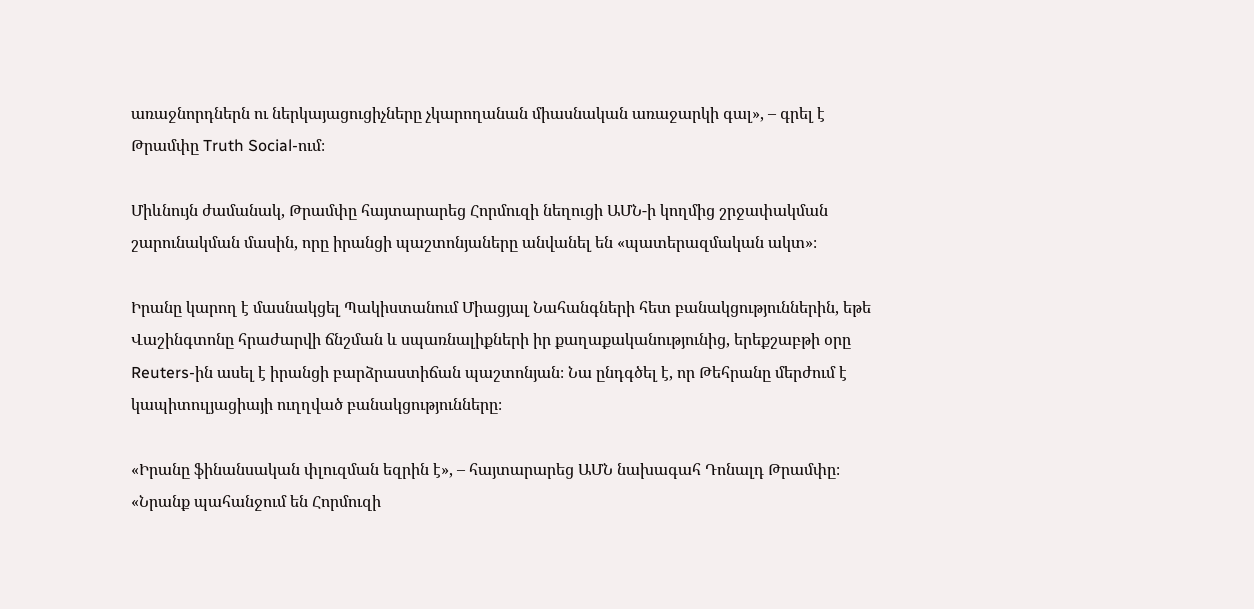առաջնորդներն ու ներկայացուցիչները չկարողանան միասնական առաջարկի գալ», – գրել է Թրամփը Truth Social-ում։

Միևնույն ժամանակ, Թրամփը հայտարարեց Հորմուզի նեղուցի ԱՄՆ-ի կողմից շրջափակման շարունակման մասին, որը իրանցի պաշտոնյաները անվանել են «պատերազմական ակտ»։

Իրանը կարող է մասնակցել Պակիստանում Միացյալ Նահանգների հետ բանակցություններին, եթե Վաշինգտոնը հրաժարվի ճնշման և սպառնալիքների իր քաղաքականությունից, երեքշաբթի օրը Reuters-ին ասել է իրանցի բարձրաստիճան պաշտոնյան։ Նա ընդգծել է, որ Թեհրանը մերժում է կապիտուլյացիայի ուղղված բանակցությունները։

«Իրանը ֆինանսական փլուզման եզրին է», – հայտարարեց ԱՄՆ նախագահ Դոնալդ Թրամփը։ «Նրանք պահանջում են Հորմուզի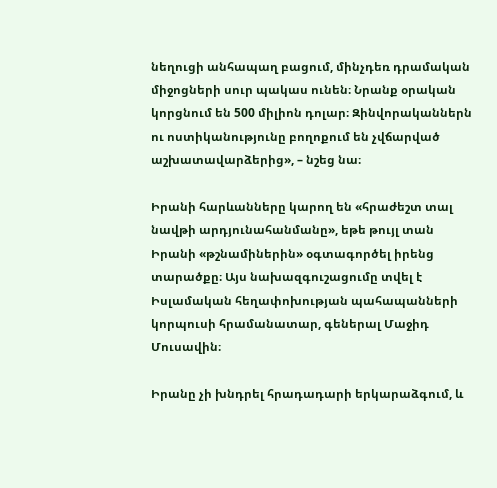նեղուցի անհապաղ բացում, մինչդեռ դրամական միջոցների սուր պակաս ունեն։ Նրանք օրական կորցնում են 500 միլիոն դոլար։ Զինվորականներն ու ոստիկանությունը բողոքում են չվճարված աշխատավարձերից», – նշեց նա։

Իրանի հարևանները կարող են «հրաժեշտ տալ նավթի արդյունահանմանը», եթե թույլ տան Իրանի «թշնամիներին» օգտագործել իրենց տարածքը։ Այս նախազգուշացումը տվել է Իսլամական հեղափոխության պահապանների կորպուսի հրամանատար, գեներալ Մաջիդ Մուսավին։

Իրանը չի խնդրել հրադադարի երկարաձգում, և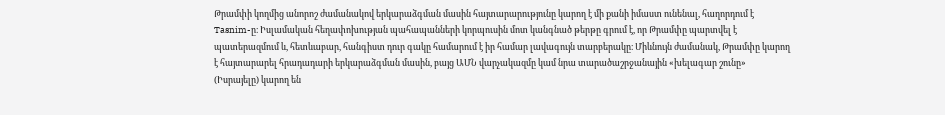Թրամփի կողմից անորոշ ժամանակով երկարաձգման մասին հայտարարությունը կարող է մի քանի իմաստ ունենալ, հաղորդում է Tasnim-ը։ Իսլամական հեղափոխության պահապանների կորպուսին մոտ կանգնած թերթը գրում է, որ Թրամփը պարտվել է պատերազմում և, հետևաբար, հանգիստ դուր գակը համարում է իր համար լավագույն տարբերակը։ Միևնույն ժամանակ, Թրամփը կարող է հայտարարել հրադադարի երկարաձգման մասին, բայց ԱՄՆ վարչակազմը կամ նրա տարածաշրջանային «խելագար շունը» (Իսրայելը) կարող են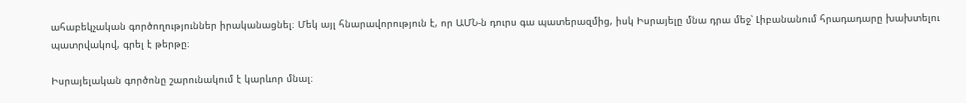ահաբեկչական գործողություններ իրականացնել։ Մեկ այլ հնարավորություն է, որ ԱՄՆ-ն դուրս գա պատերազմից, իսկ Իսրայելը մնա դրա մեջ՝ Լիբանանում հրադադարը խախտելու պատրվակով, գրել է թերթը։

Իսրայելական գործոնը շարունակում է կարևոր մնալ։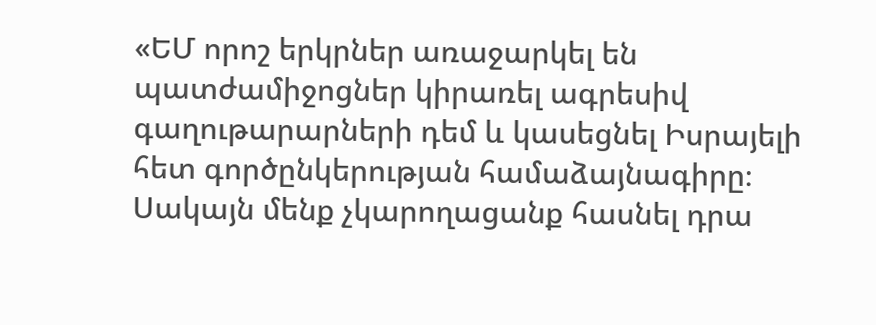«ԵՄ որոշ երկրներ առաջարկել են պատժամիջոցներ կիրառել ագրեսիվ գաղութարարների դեմ և կասեցնել Իսրայելի հետ գործընկերության համաձայնագիրը։ Սակայն մենք չկարողացանք հասնել դրա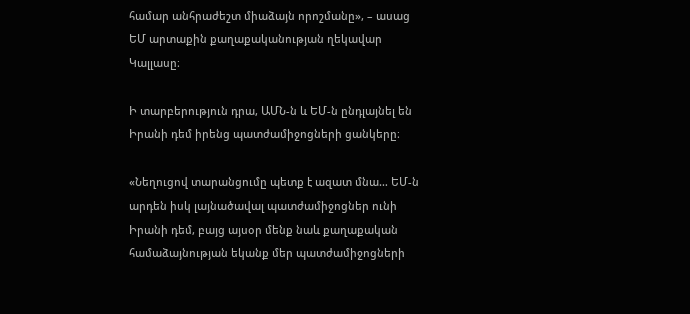համար անհրաժեշտ միաձայն որոշմանը», – ասաց ԵՄ արտաքին քաղաքականության ղեկավար Կալլասը։

Ի տարբերություն դրա, ԱՄՆ-ն և ԵՄ-ն ընդլայնել են Իրանի դեմ իրենց պատժամիջոցների ցանկերը։

«Նեղուցով տարանցումը պետք է ազատ մնա… ԵՄ-ն արդեն իսկ լայնածավալ պատժամիջոցներ ունի Իրանի դեմ, բայց այսօր մենք նաև քաղաքական համաձայնության եկանք մեր պատժամիջոցների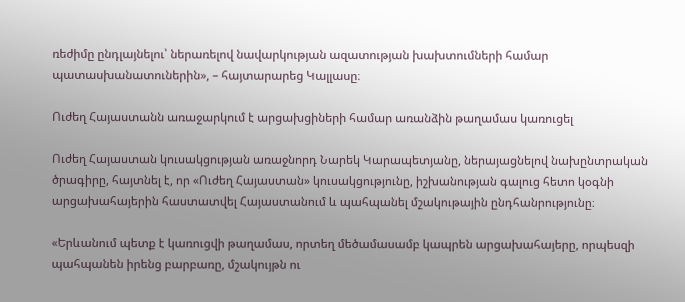ռեժիմը ընդլայնելու՝ ներառելով նավարկության ազատության խախտումների համար պատասխանատուներին», – հայտարարեց Կալլասը։

Ուժեղ Հայաստանն առաջարկում է արցախցիների համար առանձին թաղամաս կառուցել

Ուժեղ Հայաստան կուսակցության առաջնորդ Նարեկ Կարապետյանը, ներայացնելով նախընտրական ծրագիրը, հայտնել է, որ «Ուժեղ Հայաստան» կուսակցությունը, իշխանության գալուց հետո կօգնի արցախահայերին հաստատվել Հայաստանում և պահպանել մշակութային ընդհանրությունը։

«Երևանում պետք է կառուցվի թաղամաս, որտեղ մեծամասամբ կապրեն արցախահայերը, որպեսզի պահպանեն իրենց բարբառը, մշակույթն ու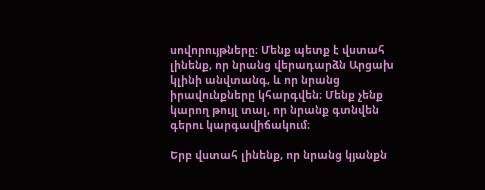սովորույթները։ Մենք պետք է վստահ լինենք, որ նրանց վերադարձն Արցախ կլինի անվտանգ, և որ նրանց իրավունքները կհարգվեն։ Մենք չենք կարող թույլ տալ, որ նրանք գտնվեն գերու կարգավիճակում։

Երբ վստահ լինենք, որ նրանց կյանքն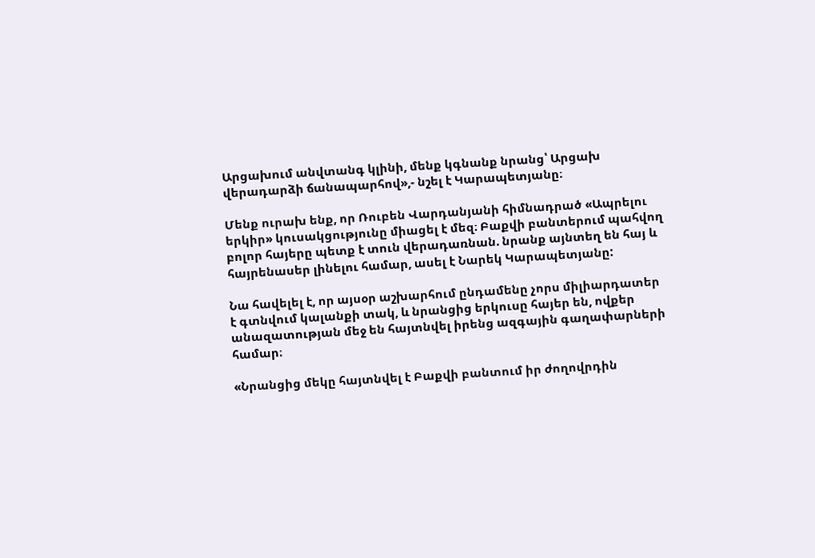Արցախում անվտանգ կլինի, մենք կգնանք նրանց՝ Արցախ վերադարձի ճանապարհով»,- նշել է Կարապետյանը։

Մենք ուրախ ենք, որ Ռուբեն Վարդանյանի հիմնադրած «Ապրելու երկիր» կուսակցությունը միացել է մեզ։ Բաքվի բանտերում պահվող բոլոր հայերը պետք է տուն վերադառնան. նրանք այնտեղ են հայ և հայրենասեր լինելու համար, ասել է Նարեկ Կարապետյանը:

Նա հավելել է, որ այսօր աշխարհում ընդամենը չորս միլիարդատեր է գտնվում կալանքի տակ, և նրանցից երկուսը հայեր են, ովքեր անազատության մեջ են հայտնվել իրենց ազգային գաղափարների համար։

«Նրանցից մեկը հայտնվել է Բաքվի բանտում իր ժողովրդին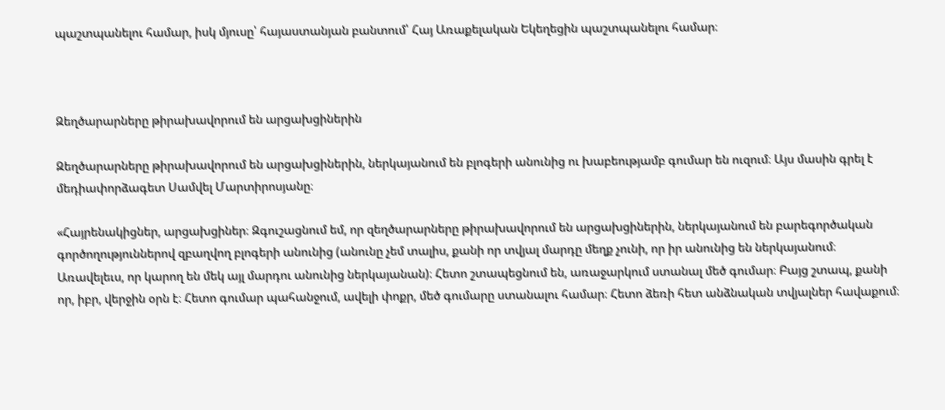պաշտպանելու համար, իսկ մյուսը՝ հայաստանյան բանտում՝ Հայ Առաքելական Եկեղեցին պաշտպանելու համար։



Զեղծարարները թիրախավորում են արցախցիներին

Զեղծարարները թիրախավորում են արցախցիներին, ներկայանում են բլոգերի անունից ու խաբեությամբ գումար են ուզում։ Այս մասին գրել է մեդիափորձագետ Սամվել Մարտիրոսյանը։

«Հայրենակիցներ, արցախցիներ։ Զգուշացնում եմ, որ զեղծարարները թիրախավորում են արցախցիներին, ներկայանում են բարեգործական գործողություններով զբաղվող բլոգերի անունից (անունը չեմ տալիս, քանի որ տվյալ մարդը մեղք չունի, որ իր անունից են ներկայանում։ Առավելեւս, որ կարող են մեկ այլ մարդու անունից ներկայանան)։ Հետո շտապեցնում են, առաջարկում ստանալ մեծ գումար։ Բայց շտապ, քանի որ, իբր, վերջին օրն է։ Հետո գումար պահանջում, ավելի փոքր, մեծ գումարը ստանալու համար։ Հետո ձեռի հետ անձնական տվյալներ հավաքում։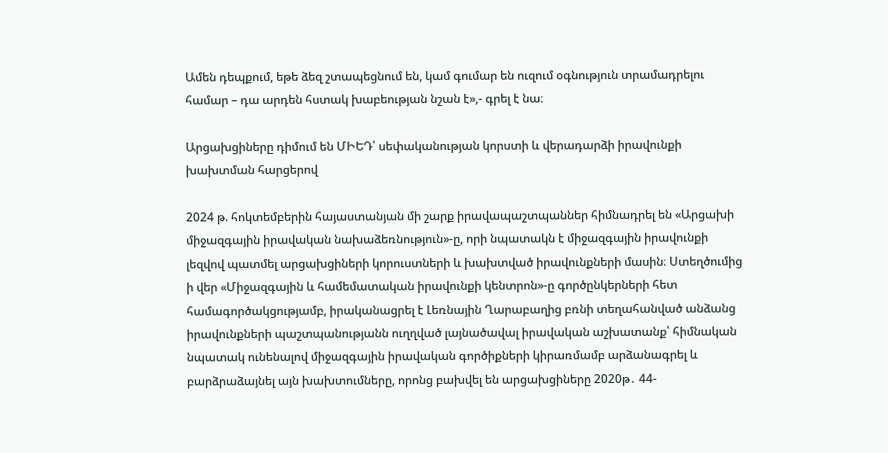Ամեն դեպքում, եթե ձեզ շտապեցնում են, կամ գումար են ուզում օգնություն տրամադրելու համար – դա արդեն հստակ խաբեության նշան է»,- գրել է նա։

Արցախցիները դիմում են ՄԻԵԴ՝ սեփականության կորստի և վերադարձի իրավունքի խախտման հարցերով

2024 թ. հոկտեմբերին հայաստանյան մի շարք իրավապաշտպաններ հիմնադրել են «Արցախի միջազգային իրավական նախաձեռնություն»-ը, որի նպատակն է միջազգային իրավունքի լեզվով պատմել արցախցիների կորուստների և խախտված իրավունքների մասին։ Ստեղծումից ի վեր «Միջազգային և համեմատական իրավունքի կենտրոն»-ը գործընկերների հետ համագործակցությամբ, իրականացրել է Լեռնային Ղարաբաղից բռնի տեղահանված անձանց իրավունքների պաշտպանությանն ուղղված լայնածավալ իրավական աշխատանք՝ հիմնական նպատակ ունենալով միջազգային իրավական գործիքների կիրառմամբ արձանագրել և բարձրաձայնել այն խախտումները, որոնց բախվել են արցախցիները 2020թ․ 44-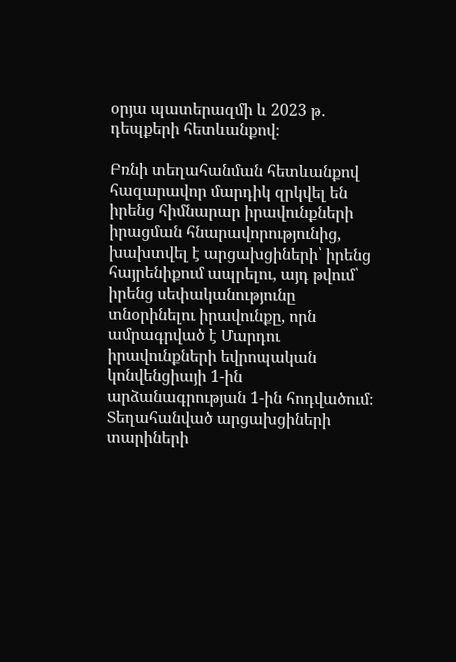օրյա պատերազմի և 2023 թ․ դեպքերի հետևանքով։

Բռնի տեղահանման հետևանքով հազարավոր մարդիկ զրկվել են իրենց հիմնարար իրավունքների իրացման հնարավորությունից, խախտվել է արցախցիների՝ իրենց հայրենիքում ապրելու, այդ թվում՝ իրենց սեփականությունը տնօրինելու իրավունքը, որն ամրագրված է Մարդու իրավունքների եվրոպական կոնվենցիայի 1-ին արձանագրության 1-ին հոդվածում։ Տեղահանված արցախցիների տարիների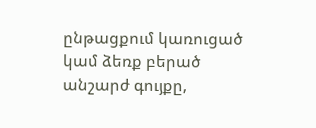ընթացքում կառուցած կամ ձեռք բերած անշարժ գույքը,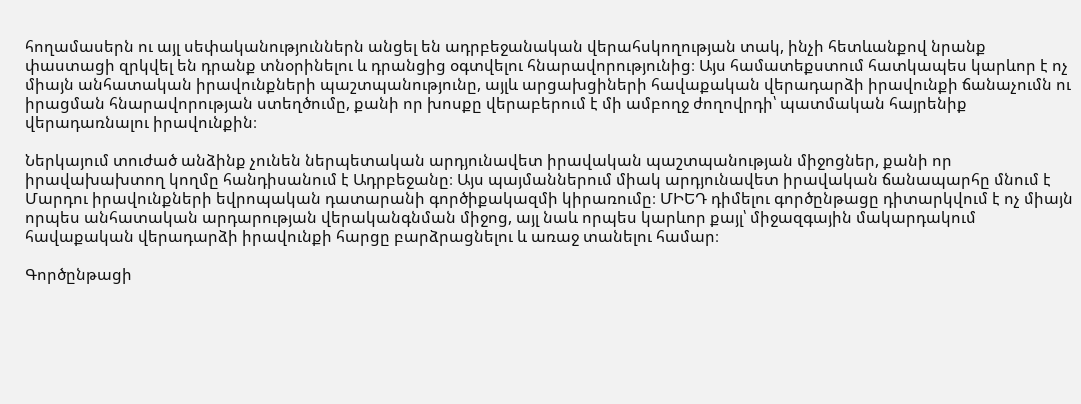հողամասերն ու այլ սեփականություններն անցել են ադրբեջանական վերահսկողության տակ, ինչի հետևանքով նրանք փաստացի զրկվել են դրանք տնօրինելու և դրանցից օգտվելու հնարավորությունից։ Այս համատեքստում հատկապես կարևոր է ոչ միայն անհատական իրավունքների պաշտպանությունը, այլև արցախցիների հավաքական վերադարձի իրավունքի ճանաչումն ու իրացման հնարավորության ստեղծումը, քանի որ խոսքը վերաբերում է մի ամբողջ ժողովրդի՝ պատմական հայրենիք վերադառնալու իրավունքին։

Ներկայում տուժած անձինք չունեն ներպետական արդյունավետ իրավական պաշտպանության միջոցներ, քանի որ իրավախախտող կողմը հանդիսանում է Ադրբեջանը։ Այս պայմաններում միակ արդյունավետ իրավական ճանապարհը մնում է Մարդու իրավունքների եվրոպական դատարանի գործիքակազմի կիրառումը։ ՄԻԵԴ դիմելու գործընթացը դիտարկվում է ոչ միայն որպես անհատական արդարության վերականգնման միջոց, այլ նաև որպես կարևոր քայլ՝ միջազգային մակարդակում հավաքական վերադարձի իրավունքի հարցը բարձրացնելու և առաջ տանելու համար։

Գործընթացի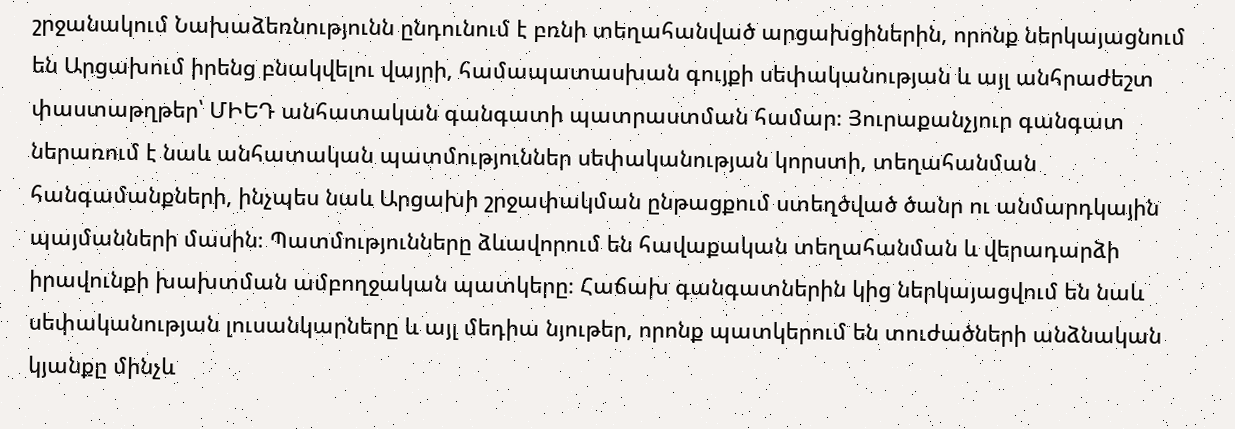շրջանակում Նախաձեռնությունն ընդունում է բռնի տեղահանված արցախցիներին, որոնք ներկայացնում են Արցախում իրենց բնակվելու վայրի, համապատասխան գույքի սեփականության և այլ անհրաժեշտ փաստաթղթեր՝ ՄԻԵԴ անհատական գանգատի պատրաստման համար։ Յուրաքանչյուր գանգատ ներառում է նաև անհատական պատմություններ սեփականության կորստի, տեղահանման հանգամանքների, ինչպես նաև Արցախի շրջափակման ընթացքում ստեղծված ծանր ու անմարդկային պայմանների մասին։ Պատմությունները ձևավորում են հավաքական տեղահանման և վերադարձի իրավունքի խախտման ամբողջական պատկերը։ Հաճախ գանգատներին կից ներկայացվում են նաև սեփականության լուսանկարները և այլ մեդիա նյութեր, որոնք պատկերում են տուժածների անձնական կյանքը մինչև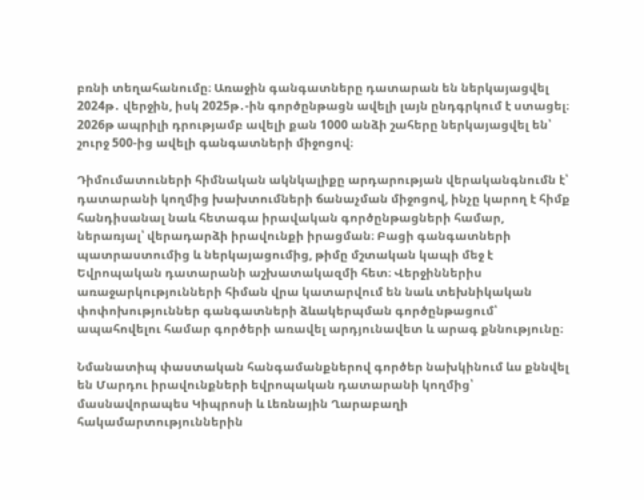բռնի տեղահանումը։ Առաջին գանգատները դատարան են ներկայացվել 2024թ․ վերջին, իսկ 2025թ․-ին գործընթացն ավելի լայն ընդգրկում է ստացել։ 2026թ ապրիլի դրությամբ ավելի քան 1000 անձի շահերը ներկայացվել են՝ շուրջ 500-ից ավելի գանգատների միջոցով։

Դիմումատուների հիմնական ակնկալիքը արդարության վերականգնումն է՝ դատարանի կողմից խախտումների ճանաչման միջոցով, ինչը կարող է հիմք հանդիսանալ նաև հետագա իրավական գործընթացների համար, ներառյալ՝ վերադարձի իրավունքի իրացման։ Բացի գանգատների պատրաստումից և ներկայացումից, թիմը մշտական կապի մեջ է Եվրոպական դատարանի աշխատակազմի հետ։ Վերջիններիս առաջարկությունների հիման վրա կատարվում են նաև տեխնիկական փոփոխություններ գանգատների ձևակերպման գործընթացում՝ ապահովելու համար գործերի առավել արդյունավետ և արագ քննությունը։

Նմանատիպ փաստական հանգամանքներով գործեր նախկինում ևս քննվել են Մարդու իրավունքների եվրոպական դատարանի կողմից՝ մասնավորապես Կիպրոսի և Լեռնային Ղարաբաղի հակամարտություններին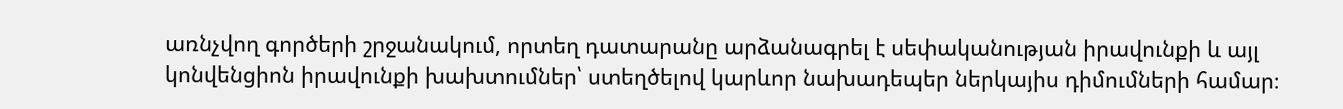առնչվող գործերի շրջանակում, որտեղ դատարանը արձանագրել է սեփականության իրավունքի և այլ կոնվենցիոն իրավունքի խախտումներ՝ ստեղծելով կարևոր նախադեպեր ներկայիս դիմումների համար։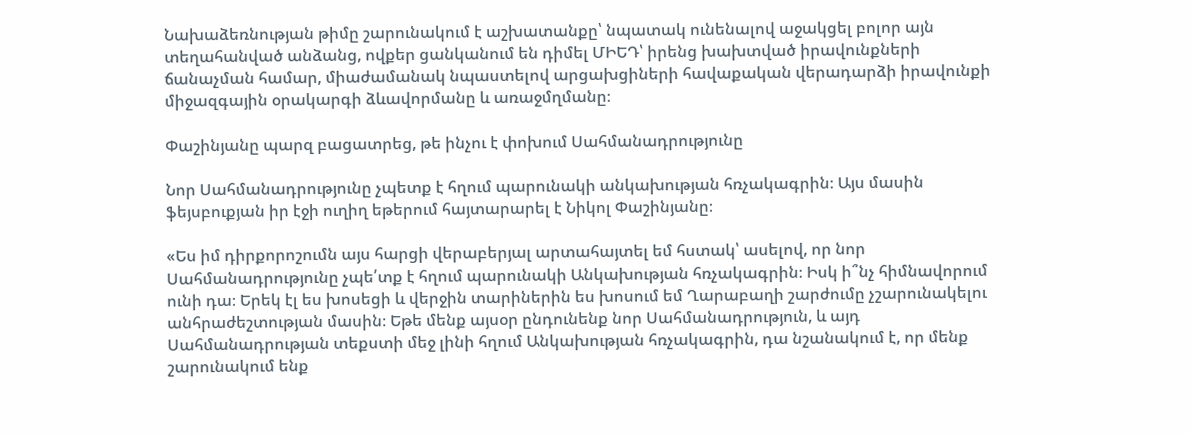Նախաձեռնության թիմը շարունակում է աշխատանքը՝ նպատակ ունենալով աջակցել բոլոր այն տեղահանված անձանց, ովքեր ցանկանում են դիմել ՄԻԵԴ՝ իրենց խախտված իրավունքների ճանաչման համար, միաժամանակ նպաստելով արցախցիների հավաքական վերադարձի իրավունքի միջազգային օրակարգի ձևավորմանը և առաջմղմանը։

Փաշինյանը պարզ բացատրեց, թե ինչու է փոխում Սահմանադրությունը

Նոր Սահմանադրությունը չպետք է հղում պարունակի անկախության հռչակագրին։ Այս մասին ֆեյսբուքյան իր էջի ուղիղ եթերում հայտարարել է Նիկոլ Փաշինյանը։

«Ես իմ դիրքորոշումն այս հարցի վերաբերյալ արտահայտել եմ հստակ՝ ասելով, որ նոր Սահմանադրությունը չպե՛տք է հղում պարունակի Անկախության հռչակագրին։ Իսկ ի՞նչ հիմնավորում ունի դա։ Երեկ էլ ես խոսեցի և վերջին տարիներին ես խոսում եմ Ղարաբաղի շարժումը չշարունակելու անհրաժեշտության մասին։ Եթե մենք այսօր ընդունենք նոր Սահմանադրություն, և այդ Սահմանադրության տեքստի մեջ լինի հղում Անկախության հռչակագրին, դա նշանակում է, որ մենք շարունակում ենք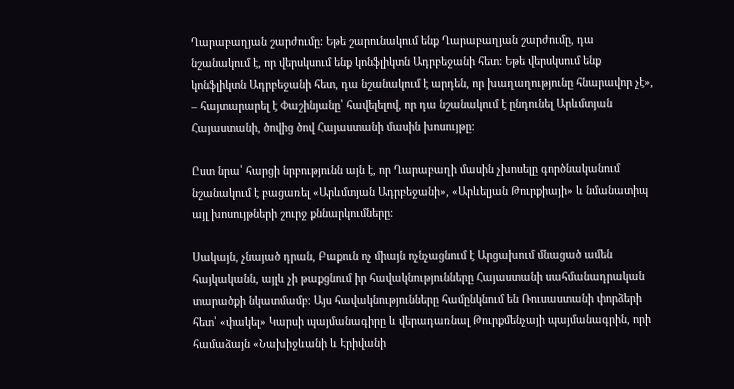Ղարաբաղյան շարժումը: Եթե շարունակում ենք Ղարաբաղյան շարժումը, դա նշանակում է, որ վերսկսում ենք կոնֆլիկտն Ադրբեջանի հետ: Եթե վերսկսում ենք կոնֆլիկտն Ադրբեջանի հետ, դա նշանակում է արդեն, որ խաղաղությունը հնարավոր չէ», – հայտարարել է Փաշինյանը՝ հավելելով, որ դա նշանակում է ընդունել Արևմտյան Հայաստանի, ծովից ծով Հայաստանի մասին խոսույթը:

Ըստ նրա՝ հարցի նրբությունն այն է, որ Ղարաբաղի մասին չխոսելը գործնականում նշանակում է բացառել «Արևմտյան Ադրբեջանի», «Արևելյան Թուրքիայի» և նմանատիպ այլ խոսույթների շուրջ քննարկումները։

Սակայն, չնայած դրան, Բաքուն ոչ միայն ոչնչացնում է Արցախում մնացած ամեն հայկականն, այլև չի թաքցնում իր հավակնությունները Հայաստանի սահմանադրական տարածքի նկատմամբ։ Այս հավակնությունները համընկնում են Ռուսաստանի փորձերի հետ՝ «փակել» Կարսի պայմանագիրը և վերադառնալ Թուրքմենչայի պայմանագրին, որի համաձայն «Նախիջևանի և Էրիվանի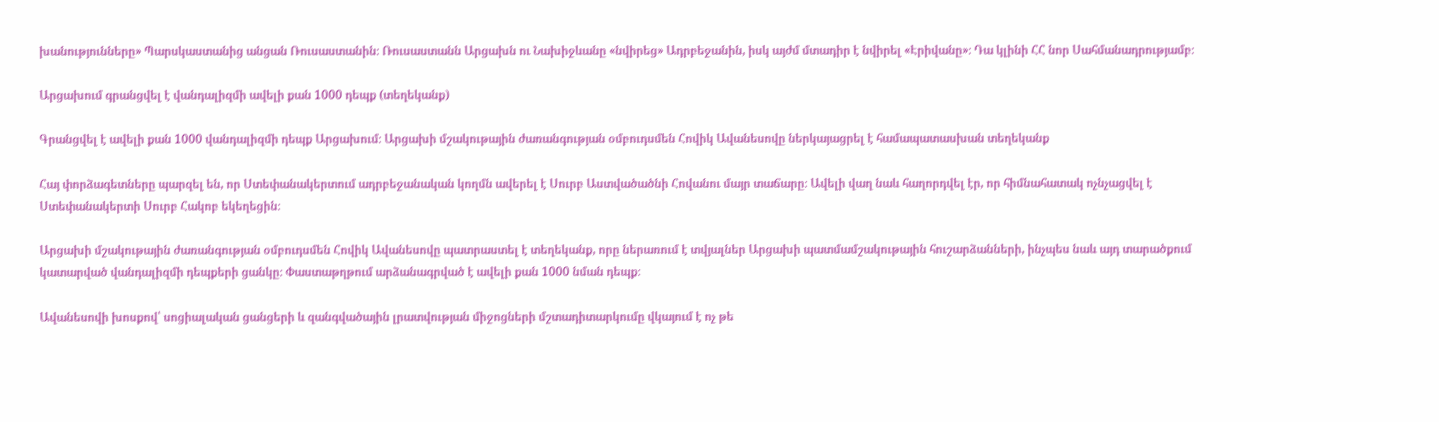խանությունները» Պարսկաստանից անցան Ռուսաստանին։ Ռուսաստանն Արցախն ու Նախիջևանը «նվիրեց» Ադրբեջանին, իսկ այժմ մտադիր է նվիրել «Էրիվանը»։ Դա կլինի ՀՀ նոր Սահմանադրությամբ։

Արցախում գրանցվել է վանդալիզմի ավելի քան 1000 դեպք (տեղեկանք)

Գրանցվել է ավելի քան 1000 վանդալիզմի դեպք Արցախում։ Արցախի մշակութային ժառանգության օմբուդսմեն Հովիկ Ավանեսովը ներկայացրել է համապատասխան տեղեկանք

Հայ փորձագետները պարզել են, որ Ստեփանակերտում ադրբեջանական կողմն ավերել է Սուրբ Աստվածածնի Հովանու մայր տաճարը։ Ավելի վաղ նաև հաղորդվել էր, որ հիմնահատակ ոչնչացվել է Ստեփանակերտի Սուրբ Հակոբ եկեղեցին։

Արցախի մշակութային ժառանգության օմբուդսմեն Հովիկ Ավանեսովը պատրաստել է տեղեկանք, որը ներառում է տվյալներ Արցախի պատմամշակութային հուշարձանների, ինչպես նաև այդ տարածքում կատարված վանդալիզմի դեպքերի ցանկը։ Փաստաթղթում արձանագրված է ավելի քան 1000 նման դեպք։

Ավանեսովի խոսքով՝ սոցիալական ցանցերի և զանգվածային լրատվության միջոցների մշտադիտարկումը վկայում է ոչ թե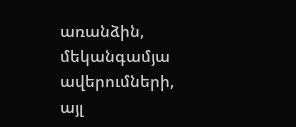առանձին, մեկանգամյա ավերումների, այլ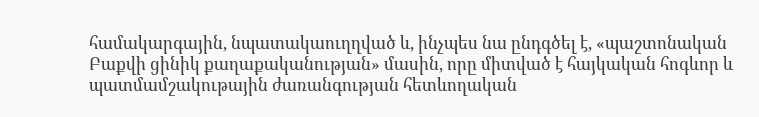համակարգային, նպատակաուղղված և, ինչպես նա ընդգծել է, «պաշտոնական Բաքվի ցինիկ քաղաքականության» մասին, որը միտված է հայկական հոգևոր և պատմամշակութային ժառանգության հետևողական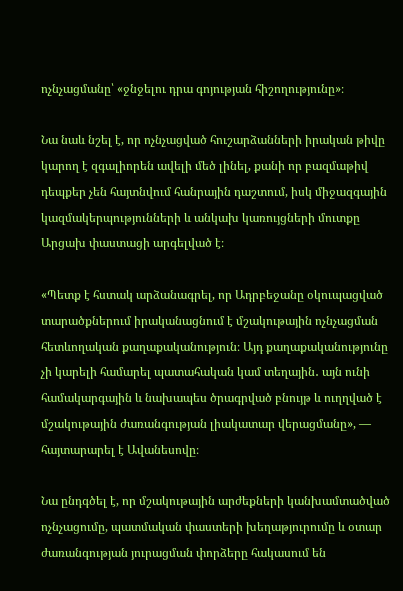ոչնչացմանը՝ «ջնջելու դրա գոյության հիշողությունը»։

Նա նաև նշել է, որ ոչնչացված հուշարձանների իրական թիվը կարող է զգալիորեն ավելի մեծ լինել, քանի որ բազմաթիվ դեպքեր չեն հայտնվում հանրային դաշտում, իսկ միջազգային կազմակերպությունների և անկախ կառույցների մուտքը Արցախ փաստացի արգելված է։

«Պետք է հստակ արձանագրել, որ Ադրբեջանը օկուպացված տարածքներում իրականացնում է մշակութային ոչնչացման հետևողական քաղաքականություն։ Այդ քաղաքականությունը չի կարելի համարել պատահական կամ տեղային․ այն ունի համակարգային և նախապես ծրագրված բնույթ և ուղղված է մշակութային ժառանգության լիակատար վերացմանը», — հայտարարել է Ավանեսովը։

Նա ընդգծել է, որ մշակութային արժեքների կանխամտածված ոչնչացումը, պատմական փաստերի խեղաթյուրումը և օտար ժառանգության յուրացման փորձերը հակասում են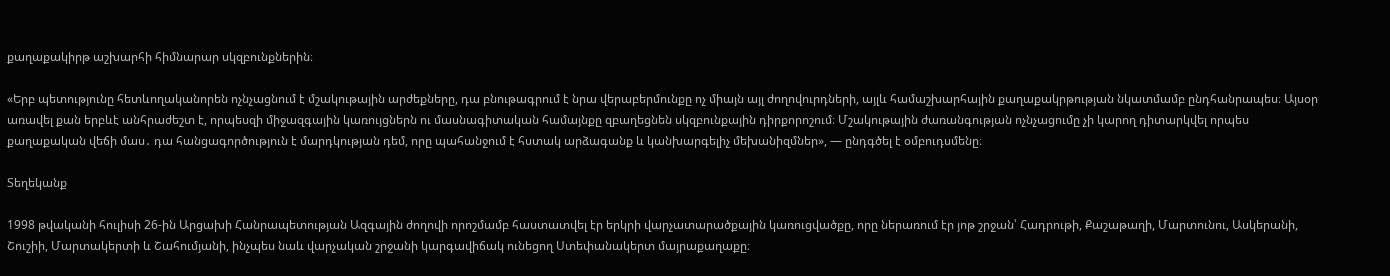քաղաքակիրթ աշխարհի հիմնարար սկզբունքներին։

«Երբ պետությունը հետևողականորեն ոչնչացնում է մշակութային արժեքները, դա բնութագրում է նրա վերաբերմունքը ոչ միայն այլ ժողովուրդների, այլև համաշխարհային քաղաքակրթության նկատմամբ ընդհանրապես։ Այսօր առավել քան երբևէ անհրաժեշտ է, որպեսզի միջազգային կառույցներն ու մասնագիտական համայնքը զբաղեցնեն սկզբունքային դիրքորոշում։ Մշակութային ժառանգության ոչնչացումը չի կարող դիտարկվել որպես քաղաքական վեճի մաս․ դա հանցագործություն է մարդկության դեմ, որը պահանջում է հստակ արձագանք և կանխարգելիչ մեխանիզմներ», — ընդգծել է օմբուդսմենը։

Տեղեկանք

1998 թվականի հուլիսի 26-ին Արցախի Հանրապետության Ազգային ժողովի որոշմամբ հաստատվել էր երկրի վարչատարածքային կառուցվածքը, որը ներառում էր յոթ շրջան՝ Հադրութի, Քաշաթաղի, Մարտունու, Ասկերանի, Շուշիի, Մարտակերտի և Շահումյանի, ինչպես նաև վարչական շրջանի կարգավիճակ ունեցող Ստեփանակերտ մայրաքաղաքը։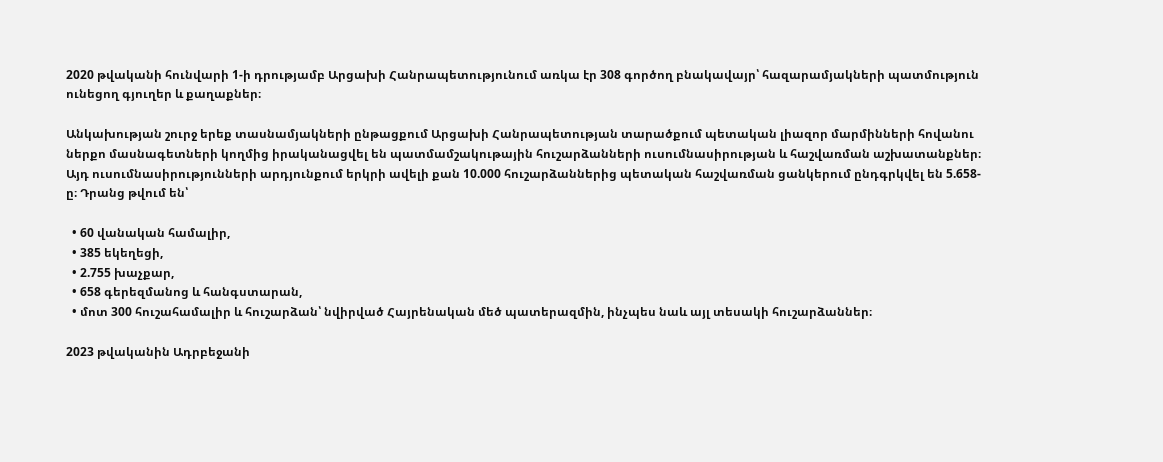2020 թվականի հունվարի 1-ի դրությամբ Արցախի Հանրապետությունում առկա էր 308 գործող բնակավայր՝ հազարամյակների պատմություն ունեցող գյուղեր և քաղաքներ։

Անկախության շուրջ երեք տասնամյակների ընթացքում Արցախի Հանրապետության տարածքում պետական լիազոր մարմինների հովանու ներքո մասնագետների կողմից իրականացվել են պատմամշակութային հուշարձանների ուսումնասիրության և հաշվառման աշխատանքներ։ Այդ ուսումնասիրությունների արդյունքում երկրի ավելի քան 10.000 հուշարձաններից պետական հաշվառման ցանկերում ընդգրկվել են 5.658-ը։ Դրանց թվում են՝

  • 60 վանական համալիր,
  • 385 եկեղեցի,
  • 2.755 խաչքար,
  • 658 գերեզմանոց և հանգստարան,
  • մոտ 300 հուշահամալիր և հուշարձան՝ նվիրված Հայրենական մեծ պատերազմին, ինչպես նաև այլ տեսակի հուշարձաններ։

2023 թվականին Ադրբեջանի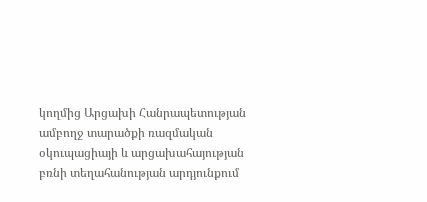կողմից Արցախի Հանրապետության ամբողջ տարածքի ռազմական օկուպացիայի և արցախահայության բռնի տեղահանության արդյունքում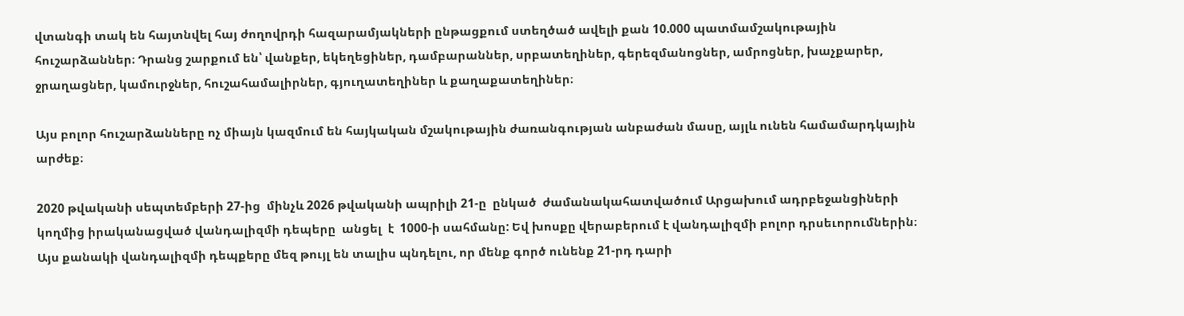վտանգի տակ են հայտնվել հայ ժողովրդի հազարամյակների ընթացքում ստեղծած ավելի քան 10.000 պատմամշակութային հուշարձաններ։ Դրանց շարքում են՝ վանքեր, եկեղեցիներ, դամբարաններ, սրբատեղիներ, գերեզմանոցներ, ամրոցներ, խաչքարեր, ջրաղացներ, կամուրջներ, հուշահամալիրներ, գյուղատեղիներ և քաղաքատեղիներ։

Այս բոլոր հուշարձանները ոչ միայն կազմում են հայկական մշակութային ժառանգության անբաժան մասը, այլև ունեն համամարդկային արժեք։

2020 թվականի սեպտեմբերի 27-ից  մինչև 2026 թվականի ապրիլի 21-ը  ընկած  ժամանակահատվածում Արցախում ադրբեջանցիների կողմից իրականացված վանդալիզմի դեպերը  անցել  է  1000-ի սահմանը: Եվ խոսքը վերաբերում է վանդալիզմի բոլոր դրսեւորումներին։ Այս քանակի վանդալիզմի դեպքերը մեզ թույլ են տալիս պնդելու, որ մենք գործ ունենք 21-րդ դարի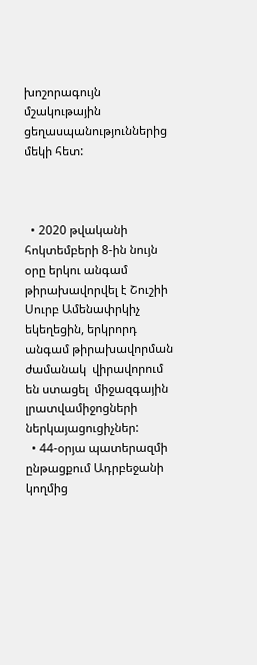խոշորագույն մշակութային ցեղասպանություններից մեկի հետ:



  • 2020 թվականի հոկտեմբերի 8-ին նույն օրը երկու անգամ թիրախավորվել է Շուշիի Սուրբ Ամենափրկիչ եկեղեցին, երկրորդ  անգամ թիրախավորման ժամանակ  վիրավորում են ստացել  միջազգային լրատվամիջոցների ներկայացուցիչներ:
  • 44-օրյա պատերազմի ընթացքում Ադրբեջանի կողմից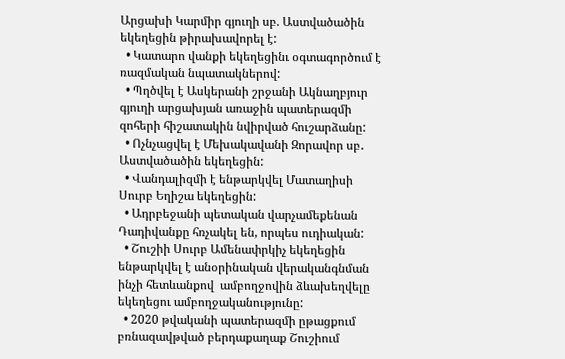Արցախի Կարմիր գյուղի սբ. Աստվածածին եկեղեցին թիրախավորել է:
  • Կատարո վանքի եկեղեցինւ օգտագործում է ռազմական նպատակներով:
  • Պղծվել է Ասկերանի շրջանի Ակնաղբյուր գյուղի արցախյան առաջին պատերազմի զոհերի հիշատակին նվիրված հուշարձանը:
  • Ոչնչացվել է Մեխակավանի Զորավոր սբ․ Աստվածածին եկեղեցին:
  • Վանդալիզմի է ենթարկվել Մատաղիսի Սուրբ Եղիշա եկեղեցին:
  • Ադրբեջանի պետական վարչամեքենան Դադիվանքը հռչակել են, որպես ուդիական:
  • Շուշիի Սուրբ Ամենափրկիչ եկեղեցին ենթարկվել է անօրինական վերականգնման ինչի հետևանքով  ամբողջովին ձևախեղվելը  եկեղեցու ամբողջականությունը:
  • 2020 թվականի պատերազմի ըթացքում բռնազավթված բերդաքաղաք Շուշիում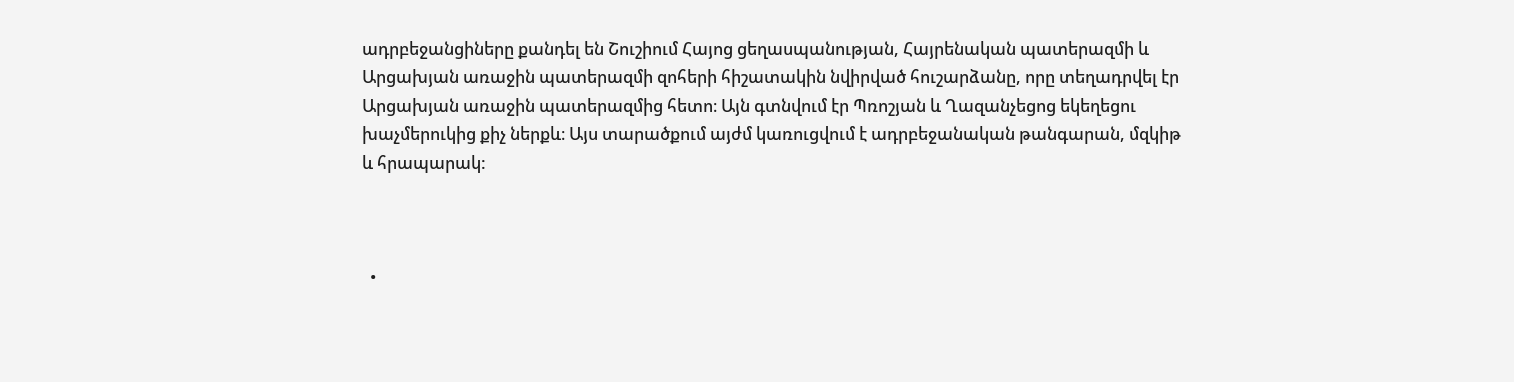ադրբեջանցիները քանդել են Շուշիում Հայոց ցեղասպանության, Հայրենական պատերազմի և Արցախյան առաջին պատերազմի զոհերի հիշատակին նվիրված հուշարձանը, որը տեղադրվել էր Արցախյան առաջին պատերազմից հետո։ Այն գտնվում էր Պռոշյան և Ղազանչեցոց եկեղեցու խաչմերուկից քիչ ներքև։ Այս տարածքում այժմ կառուցվում է ադրբեջանական թանգարան, մզկիթ և հրապարակ:



  •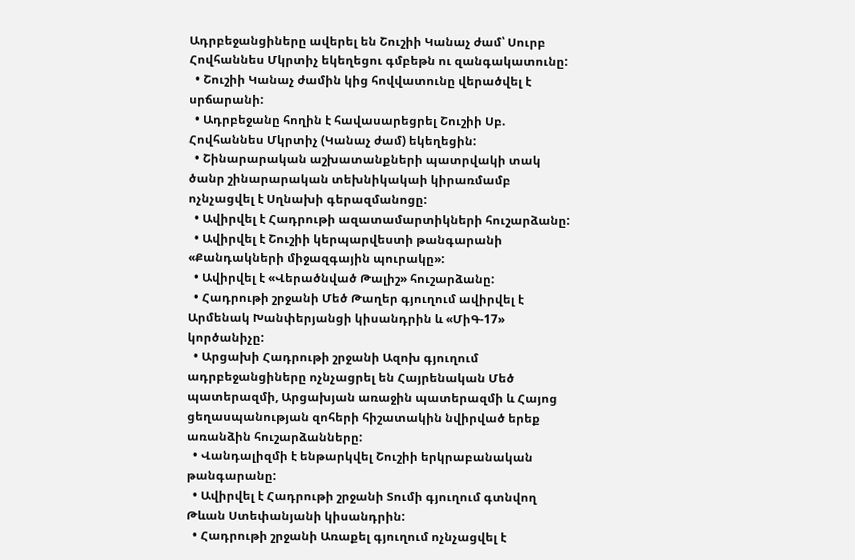Ադրբեջանցիները ավերել են Շուշիի Կանաչ ժամ՝ Սուրբ Հովհաննես Մկրտիչ եկեղեցու գմբեթն ու զանգակատունը:
  • Շուշիի Կանաչ ժամին կից հովվատունը վերածվել է սրճարանի:
  • Ադրբեջանը հողին է հավասարեցրել Շուշիի Սբ. Հովհաննես Մկրտիչ (Կանաչ ժամ) եկեղեցին:
  • Շինարարական աշխատանքների պատրվակի տակ ծանր շինարարական տեխնիկակաի կիրառմամբ ոչնչացվել է Սղնախի գերազմանոցը:
  • Ավիրվել է Հադրութի ազատամարտիկների հուշարձանը:
  • Ավիրվել է Շուշիի կերպարվեստի թանգարանի «Քանդակների միջազգային պուրակը»:
  • Ավիրվել է «Վերածնված Թալիշ» հուշարձանը:
  • Հադրութի շրջանի Մեծ Թաղեր գյուղում ավիրվել է Արմենակ Խանփերյանցի կիսանդրին և «ՄիԳ-17» կործանիչը:
  • Արցախի Հադրութի շրջանի Ազոխ գյուղում ադրբեջանցիները ոչնչացրել են Հայրենական Մեծ պատերազմի, Արցախյան առաջին պատերազմի և Հայոց ցեղասպանության զոհերի հիշատակին նվիրված երեք առանձին հուշարձանները:
  • Վանդալիզմի է ենթարկվել Շուշիի երկրաբանական թանգարանը:
  • Ավիրվել է Հադրութի շրջանի Տումի գյուղում գտնվող Թևան Ստեփանյանի կիսանդրին:
  • Հադրութի շրջանի Առաքել գյուղում ոչնչացվել է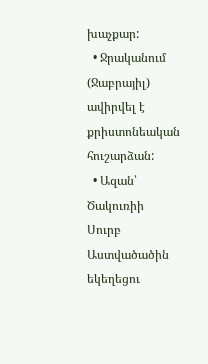խաչքար:
  • Ջրականում (Ջաբրայիլ) ավիրվել է քրիստոնեական հուշարձան:
  • Ազան՝ Ծակուռիի Սուրբ Աստվածածին եկեղեցու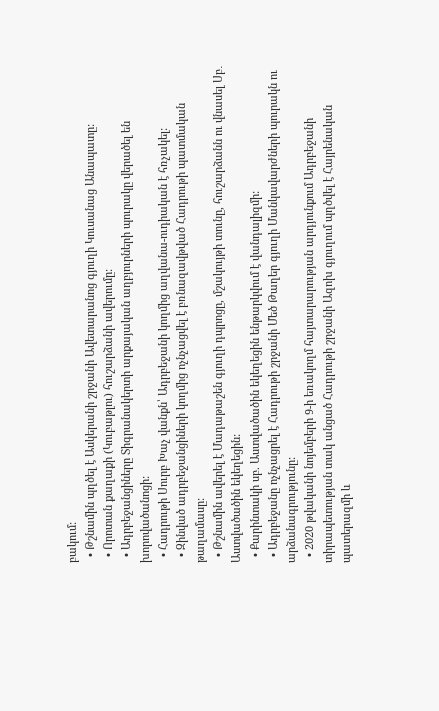բակում:
  • Թշնամին պղծել է Ասկերանի շրջանի Ավետարանոց գյուղի Կուսանաց Անապատը:
  • Որոտան քաղաքի (Կուբաթլու) հուշարձանի ավերումը:
  • Ադրբեջանցիները Տիգրանակերտի արքայական աղբյուրների պուրակը վերածել են խորովածանոցի:
  • Հադրութի Սուրբ Խաչ վանքն՝ Ադրբեջանի կողմից աղվանա-ուդիական է հռչակել:
  • Զինված ադրբեջանցիների կողմից ոչնչացվել է բռնազավթված Հադրութի պատմական թաղամասը:
  • Թշնամին ավերել է Մադաթաշեն գյուղի դպրոցը, մշակույթի տունը, հուշարձանն ու վնասել Սբ․ Աստվածածին եկեղեցին:
  • Քարինտակի սբ. Աստվածածին եկեղեցին ենթարկվում է վանդալիզմի:
  • Ադրբեջանը ոչնչացրել է Հադրութի շրջանի Մեծ Թաղեր գյուղի Մանկավարժների պուրակն ու արձանագրությունը:
  • 2020 թվականի նոյեմբերի 9-ի եռակողմ հայտարարության արդյունքում Ադրբեջանի տիրապետության տակ անցած Հադրութի շրջանի Ազոխ գյուղում պղծվել է Հայրենական պատերազմի և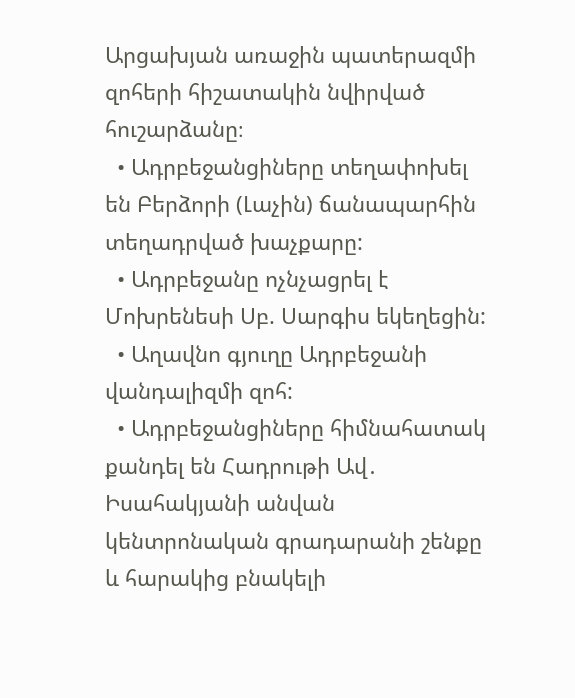Արցախյան առաջին պատերազմի զոհերի հիշատակին նվիրված հուշարձանը։
  • Ադրբեջանցիները տեղափոխել են Բերձորի (Լաչին) ճանապարհին տեղադրված խաչքարը:
  • Ադրբեջանը ոչնչացրել է Մոխրենեսի Սբ. Սարգիս եկեղեցին:
  • Աղավնո գյուղը Ադրբեջանի վանդալիզմի զոհ:
  • Ադրբեջանցիները հիմնահատակ քանդել են Հադրութի Ավ․ Իսահակյանի անվան կենտրոնական գրադարանի շենքը և հարակից բնակելի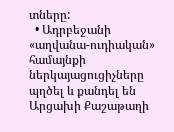տները:
  • Ադրբեջանի «աղվանա-ուդիական» համայնքի ներկայացուցիչները պղծել և քանդել են Արցախի Քաշաթաղի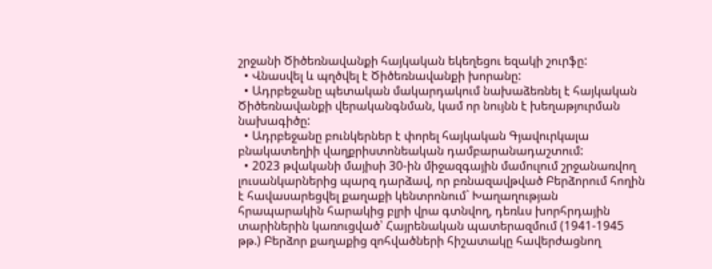շրջանի Ծիծեռնավանքի հայկական եկեղեցու եզակի շուրֆը:
  • Վնասվել և պղծվել է Ծիծեռնավանքի խորանը:
  • Ադրբեջանը պետական մակարդակում նախաձեռնել է հայկական Ծիծեռնավանքի վերականգնման, կամ որ նույնն է խեղաթյուրման նախագիծը:
  • Ադրբեջանը բունկերներ է փորել հայկական Գյավուրկալա բնակատեղիի վաղքրիստոնեական դամբարանադաշտում:
  • 2023 թվականի մայիսի 30-ին միջազգային մամուլում շրջանառվող լուսանկարներից պարզ դարձավ, որ բռնազավթված Բերձորում հողին է հավասարեցվել քաղաքի կենտրոնում` Խաղաղության հրապարակին հարակից բլրի վրա գտնվող, դեռևս խորհրդային տարիներին կառուցված՝ Հայրենական պատերազմում (1941-1945 թթ.) Բերձոր քաղաքից զոհվածների հիշատակը հավերժացնող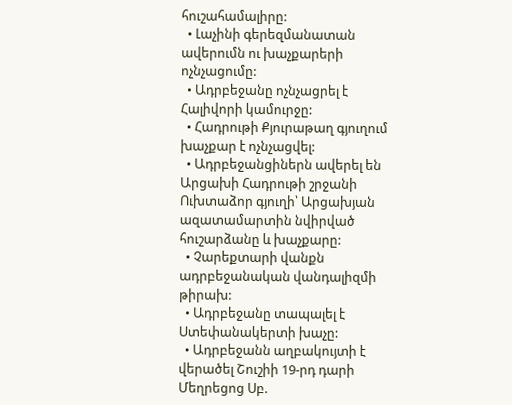հուշահամալիրը:
  • Լաչինի գերեզմանատան ավերումն ու խաչքարերի ոչնչացումը:
  • Ադրբեջանը ոչնչացրել է Հալիվորի կամուրջը:
  • Հադրութի Քյուրաթաղ գյուղում խաչքար է ոչնչացվել:
  • Ադրբեջանցիներն ավերել են Արցախի Հադրութի շրջանի Ուխտաձոր գյուղի՝ Արցախյան ազատամարտին նվիրված հուշարձանը և խաչքարը:
  • Չարեքտարի վանքն ադրբեջանական վանդալիզմի թիրախ:
  • Ադրբեջանը տապալել է Ստեփանակերտի խաչը:
  • Ադրբեջանն աղբակույտի է վերածել Շուշիի 19-րդ դարի Մեղրեցոց Սբ.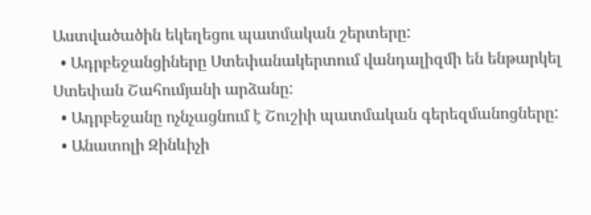Աստվածածին եկեղեցու պատմական շերտերը:
  • Ադրբեջանցիները Ստեփանակերտում վանդալիզմի են ենթարկել Ստեփան Շահումյանի արձանը:
  • Ադրբեջանը ոչնչացնում է Շուշիի պատմական գերեզմանոցները:
  • Անատոլի Զինևիչի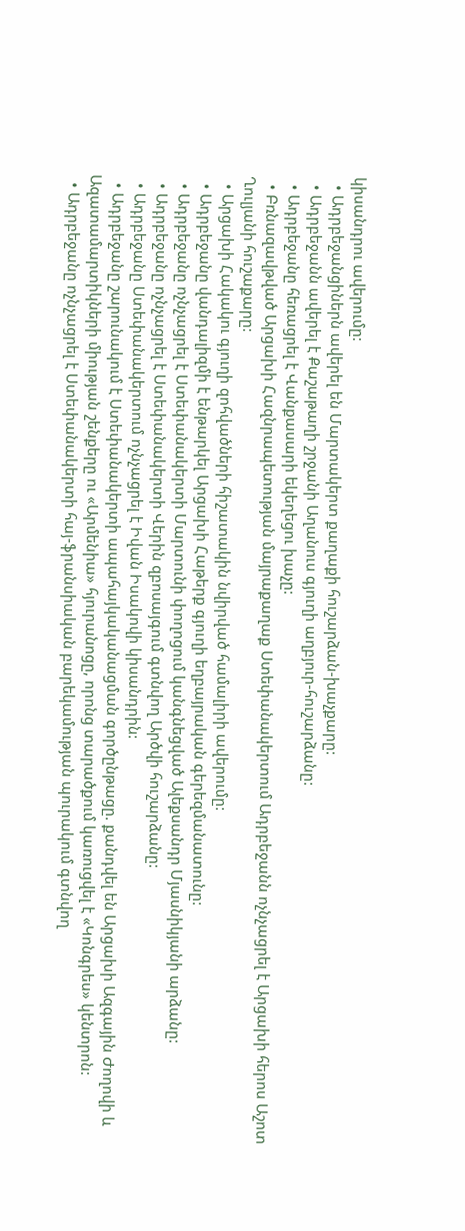կիսանդրու ավերումը:
  • Ադրբեջանցիներն ավերել են Մարտակերտ քաղաքի հուշարձան-խաչքարը:
  • Ադրբեջանն ավերել է Քաշաթաղի շրջանի Աղանուս գյուղի աղբյուր-հուշարձանը:
  • Ադրբեջանը հեռացրել է Վանքասարի եկեղեցու խաչը:
  • Բռնազավթված Արցախի Հազնրապետության մայրաքաղաք Ստեփանակերտում Ադրբեջանն ոչնչացրել է Արցախի հերոս Աշոտ Ղուլյանի հուշաքարը:
  • Արցախի Հակակու գյուղի զոհվածների հիշատակին նվիրված համալիրի ավերումը:
  • Ադրբեջանը վանդալիզմի է ենթարկել Արցախի Հաթերք գյուղի եղբայրական գերեզմանատունը:
  • Ադրբեջանը ոչնչացրել է Ստեփանակերտի Մարտունի փողոցում կանգնեցված Ալեքսանդր Մյասնիկյանի արձանը:
  • Ադրբեջանը ոչնչացրել է Ստեփանակերտի Վերին զբոսայգում գտնվող Արծվի հուշարձանը:
  • Ադրբեջանը Ստեփանակերտում ոչնչացրել է Իվան Իսակովի կիսանդրին:
  • Ադրբեջանը շարունակում է Ստեփանակերտի ապահայկականացման գործընթացը. քանդվել են Արցախի Ազգային Ժողովի և Ազատամարտիկների միության շենքերը ու «Արմենիա» հյուրանոցը, որոնց տարածքում կառուցվել է «Կոնգրես» կենտրոն:
  • Ադրբեջանը ոչնչացրել է Ստեփանակերտի հայ-ֆրանսիական բարեկամության պուրակում գտնվող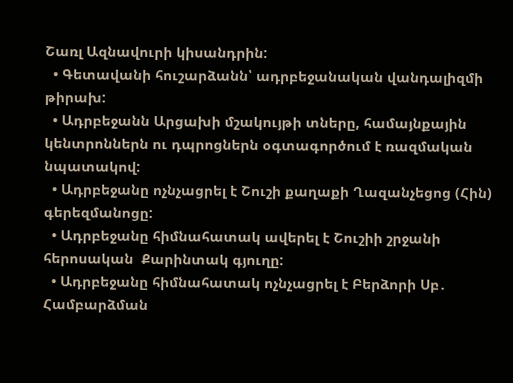Շառլ Ազնավուրի կիսանդրին:
  • Գետավանի հուշարձանն՝ ադրբեջանական վանդալիզմի թիրախ:
  • Ադրբեջանն Արցախի մշակույթի տները, համայնքային կենտրոններն ու դպրոցներն օգտագործում է ռազմական նպատակով:
  • Ադրբեջանը ոչնչացրել է Շուշի քաղաքի Ղազանչեցոց (Հին) գերեզմանոցը:
  • Ադրբեջանը հիմնահատակ ավերել է Շուշիի շրջանի հերոսական  Քարինտակ գյուղը:
  • Ադրբեջանը հիմնահատակ ոչնչացրել է Բերձորի Սբ․ Համբարձման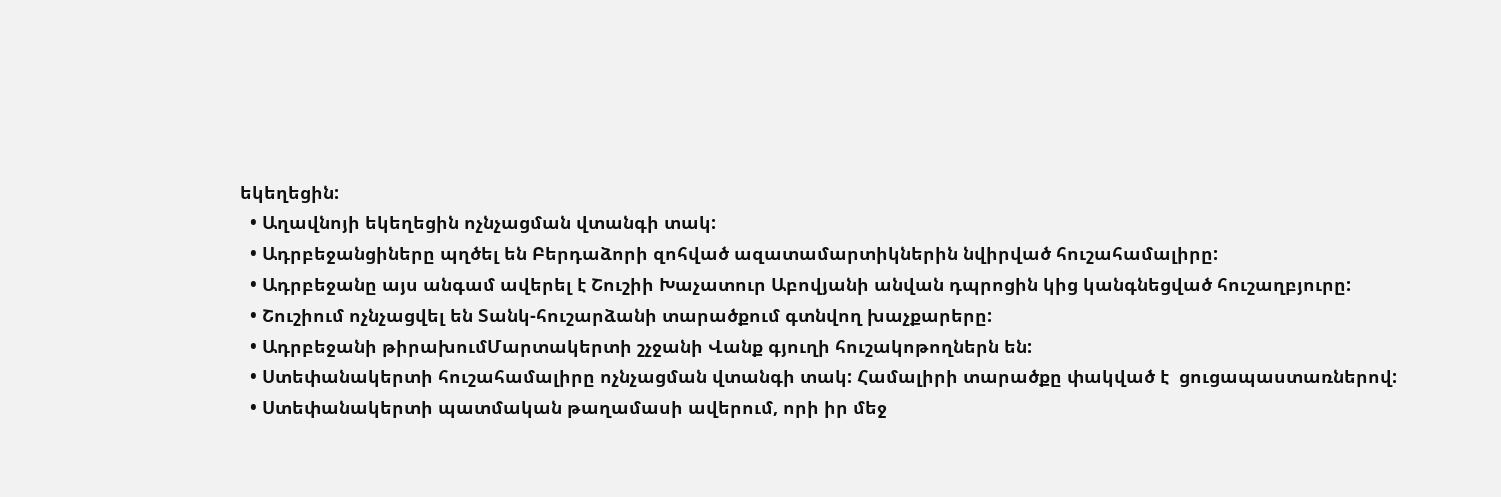եկեղեցին:
  • Աղավնոյի եկեղեցին ոչնչացման վտանգի տակ:
  • Ադրբեջանցիները պղծել են Բերդաձորի զոհված ազատամարտիկներին նվիրված հուշահամալիրը:
  • Ադրբեջանը այս անգամ ավերել է Շուշիի Խաչատուր Աբովյանի անվան դպրոցին կից կանգնեցված հուշաղբյուրը:
  • Շուշիում ոչնչացվել են Տանկ-հուշարձանի տարածքում գտնվող խաչքարերը:
  • Ադրբեջանի թիրախումՄարտակերտի շչջանի Վանք գյուղի հուշակոթողներն են:
  • Ստեփանակերտի հուշահամալիրը ոչնչացման վտանգի տակ: Համալիրի տարածքը փակված է  ցուցապաստառներով:
  • Ստեփանակերտի պատմական թաղամասի ավերում, որի իր մեջ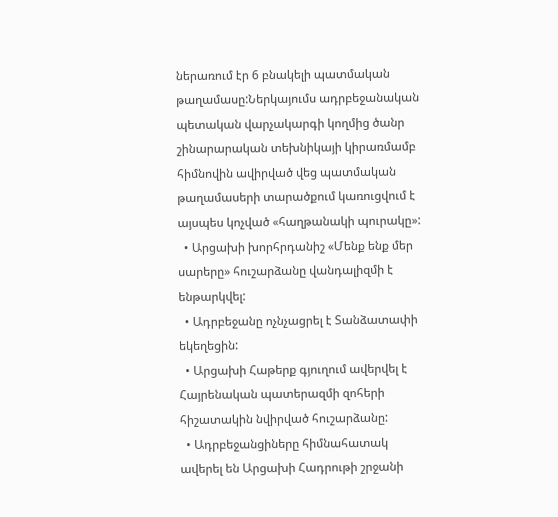ներառում էր 6 բնակելի պատմական թաղամասը:Ներկայումս ադրբեջանական պետական վարչակարգի կողմից ծանր շինարարական տեխնիկայի կիրառմամբ հիմնովին ավիրված վեց պատմական թաղամասերի տարածքում կառուցվում է այսպես կոչված «հաղթանակի պուրակը»:
  • Արցախի խորհրդանիշ «Մենք ենք մեր սարերը» հուշարձանը վանդալիզմի է ենթարկվել:
  • Ադրբեջանը ոչնչացրել է Տանձատափի եկեղեցին:
  • Արցախի Հաթերք գյուղում ավերվել է Հայրենական պատերազմի զոհերի հիշատակին նվիրված հուշարձանը:
  • Ադրբեջանցիները հիմնահատակ ավերել են Արցախի Հադրութի շրջանի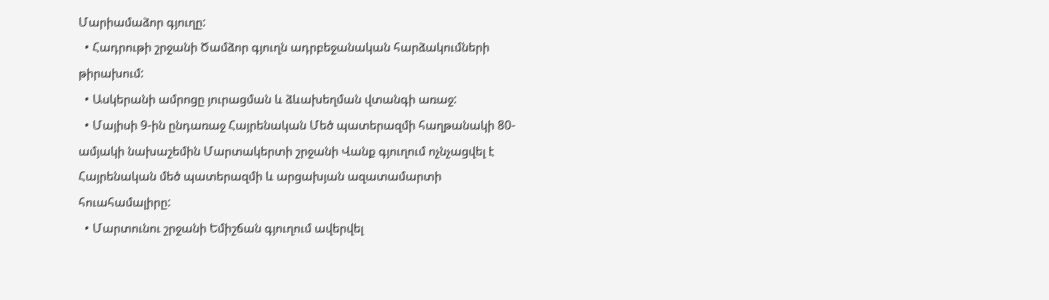Մարիամաձոր գյուղը:
  • Հադրութի շրջանի Ծամձոր գյուղն ադրբեջանական հարձակումների թիրախում:
  • Ասկերանի ամրոցը յուրացման և ձևախեղման վտանգի առաջ:
  • Մայիսի 9-ին ընդառաջ Հայրենական Մեծ պատերազմի հաղթանակի 80-ամյակի նախաշեմին Մարտակերտի շրջանի Վանք գյուղում ոչնչացվել է Հայրենական մեծ պատերազմի և արցախյան ազատամարտի հուահամալիրը:
  • Մարտունու շրջանի Եմիշճան գյուղում ավերվել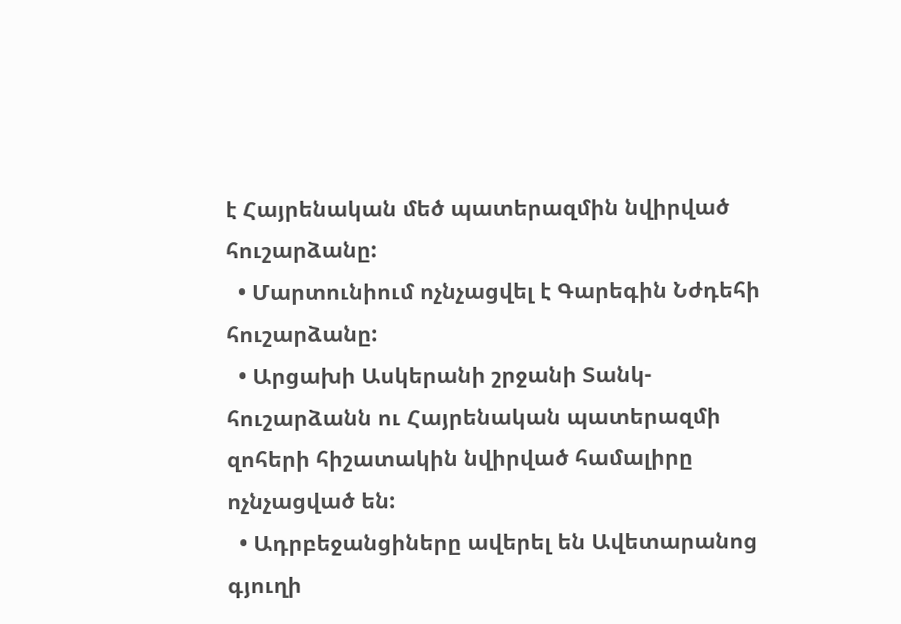է Հայրենական մեծ պատերազմին նվիրված հուշարձանը:
  • Մարտունիում ոչնչացվել է Գարեգին Նժդեհի հուշարձանը:
  • Արցախի Ասկերանի շրջանի Տանկ-հուշարձանն ու Հայրենական պատերազմի զոհերի հիշատակին նվիրված համալիրը ոչնչացված են:
  • Ադրբեջանցիները ավերել են Ավետարանոց գյուղի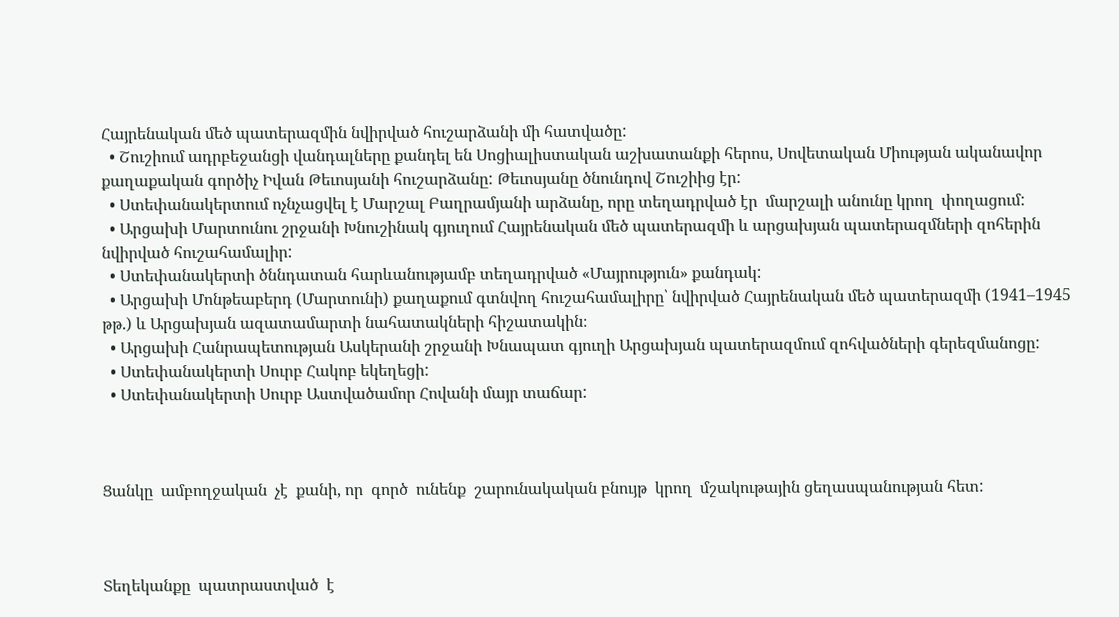Հայրենական մեծ պատերազմին նվիրված հուշարձանի մի հատվածը:
  • Շուշիում ադրբեջանցի վանդալները քանդել են Սոցիալիստական աշխատանքի հերոս, Սովետական Միության ականավոր քաղաքական գործիչ Իվան Թեւոսյանի հուշարձանը: Թեւոսյանը ծնունդով Շուշիից էր:
  • Ստեփանակերտում ոչնչացվել է Մարշալ Բաղրամյանի արձանը, որը տեղադրված էր  մարշալի անունը կրող  փողացում:
  • Արցախի Մարտունու շրջանի Խնուշինակ գյուղում Հայրենական մեծ պատերազմի և արցախյան պատերազմների զոհերին նվիրված հուշահամալիր:
  • Ստեփանակերտի ծննդատան հարևանությամբ տեղադրված «Մայրություն» քանդակ:
  • Արցախի Մոնթեաբերդ (Մարտունի) քաղաքում գտնվող հուշահամալիրը՝ նվիրված Հայրենական մեծ պատերազմի (1941–1945 թթ.) և Արցախյան ազատամարտի նահատակների հիշատակին։
  • Արցախի Հանրապետության Ասկերանի շրջանի Խնապատ գյուղի Արցախյան պատերազմում զոհվածների գերեզմանոցը:
  • Ստեփանակերտի Սուրբ Հակոբ եկեղեցի:
  • Ստեփանակերտի Սուրբ Աստվածամոր Հովանի մայր տաճար:



Ցանկը  ամբողջական  չէ  քանի, որ  գործ  ունենք  շարունակական բնույթ  կրող  մշակութային ցեղասպանության հետ:



Տեղեկանքը  պատրաստված  է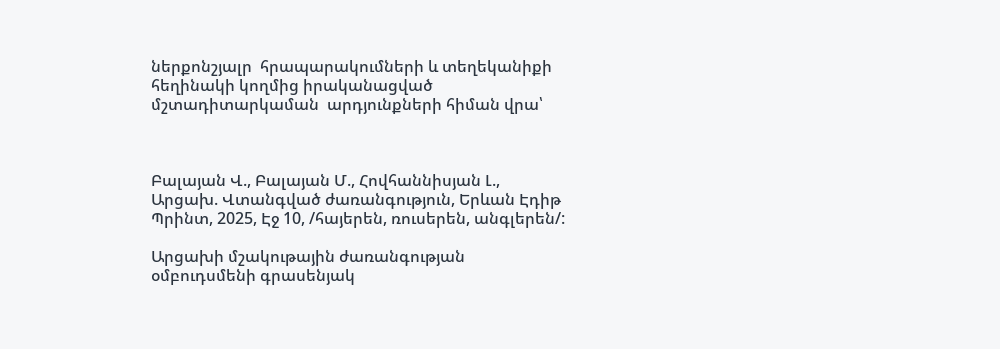ներքոնշյալր  հրապարակումների և տեղեկանիքի  հեղինակի կողմից իրականացված  մշտադիտարկաման  արդյունքների հիման վրա՝



Բալայան Վ., Բալայան Մ., Հովհաննիսյան Լ., Արցախ. Վտանգված ժառանգություն, Երևան Էդիթ Պրինտ, 2025, Էջ 10, /հայերեն, ռուսերեն, անգլերեն/:

Արցախի մշակութային ժառանգության օմբուդսմենի գրասենյակ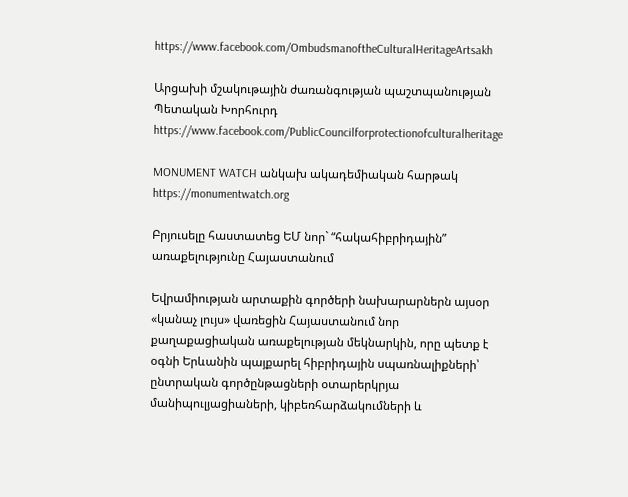https://www.facebook.com/OmbudsmanoftheCulturalHeritageArtsakh

Արցախի մշակութային ժառանգության պաշտպանության Պետական Խորհուրդ https://www.facebook.com/PublicCouncilforprotectionofculturalheritage

MONUMENT WATCH անկախ ակադեմիական հարթակ https://monumentwatch.org

Բրյուսելը հաստատեց ԵՄ նոր` “հակահիբրիդային” առաքելությունը Հայաստանում

Եվրամիության արտաքին գործերի նախարարներն այսօր «կանաչ լույս» վառեցին Հայաստանում նոր քաղաքացիական առաքելության մեկնարկին, որը պետք է օգնի Երևանին պայքարել հիբրիդային սպառնալիքների՝ ընտրական գործընթացների օտարերկրյա մանիպուլյացիաների, կիբեռհարձակումների և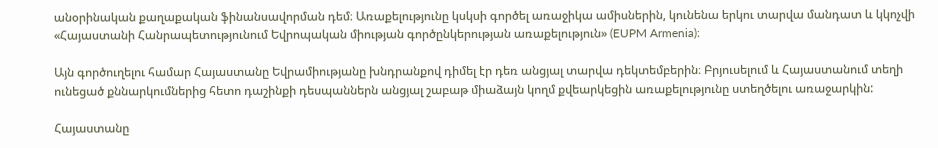անօրինական քաղաքական ֆինանսավորման դեմ։ Առաքելությունը կսկսի գործել առաջիկա ամիսներին, կունենա երկու տարվա մանդատ և կկոչվի «Հայաստանի Հանրապետությունում Եվրոպական միության գործընկերության առաքելություն» (EUPM Armenia)։

Այն գործուղելու համար Հայաստանը Եվրամիությանը խնդրանքով դիմել էր դեռ անցյալ տարվա դեկտեմբերին։ Բրյուսելում և Հայաստանում տեղի ունեցած քննարկումներից հետո դաշինքի դեսպաններն անցյալ շաբաթ միաձայն կողմ քվեարկեցին առաքելությունը ստեղծելու առաջարկին:

Հայաստանը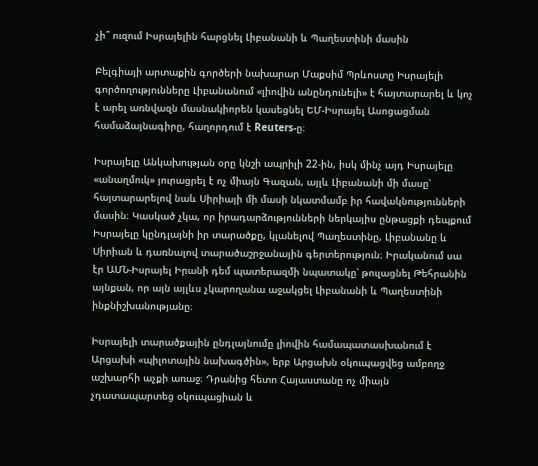չի՞ ուզում Իսրայելին հարցնել Լիբանանի և Պաղեստինի մասին

Բելգիայի արտաքին գործերի նախարար Մաքսիմ Պրևոստը Իսրայելի գործողությունները Լիբանանում «լիովին անընդունելի» է հայտարարել և կոչ է արել առնվազն մասնակիորեն կասեցնել ԵՄ-Իսրայել Ասոցացման համաձայնագիրը, հաղորդում է Reuters-ը։

Իսրայելը Անկախության օրը կնշի ապրիլի 22-ին, իսկ մինչ այդ Իսրայելը «անաղմուկ» յուրացրել է ոչ միայն Գազան, այլև Լիբանանի մի մասը՝ հայտարարելով նաև Սիրիայի մի մասի նկատմամբ իր հավակնությունների մասին։ Կասկած չկա, որ իրադարձությունների ներկայիս ընթացքի դեպքում Իսրայելը կընդլայնի իր տարածքը, կլանելով Պաղեստինը, Լիբանանը և Սիրիան և դառնալով տարածաշրջանային գերտերություն։ Իրականում սա էր ԱՄՆ-Իսրայել Իրանի դեմ պատերազմի նպատակը՝ թուլացնել Թեհրանին այնքան, որ այն այլևս չկարողանա աջակցել Լիբանանի և Պաղեստինի ինքնիշխանությանը։

Իսրայելի տարածքային ընդլայնումը լիովին համապատասխանում է Արցախի «պիլոտային նախագծին», երբ Արցախն օկուպացվեց ամբողջ աշխարհի աչքի առաջ։ Դրանից հետո Հայաստանը ոչ միայն չդատապարտեց օկուպացիան և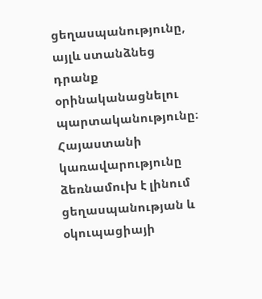ցեղասպանությունը, այլև ստանձնեց դրանք օրինականացնելու պարտականությունը։ Հայաստանի կառավարությունը ձեռնամուխ է լինում ցեղասպանության և օկուպացիայի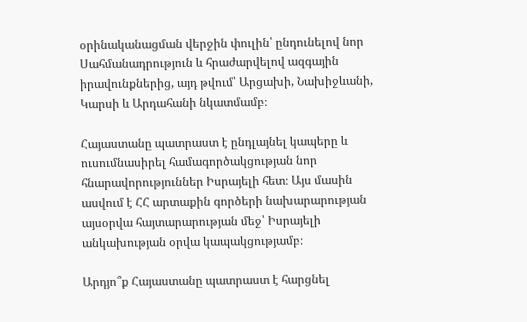օրինականացման վերջին փուլին՝ ընդունելով նոր Սահմանադրություն և հրաժարվելով ազգային իրավունքներից, այդ թվում՝ Արցախի, Նախիջևանի, Կարսի և Արդահանի նկատմամբ։

Հայաստանը պատրաստ է ընդլայնել կապերը և ուսումնասիրել համագործակցության նոր հնարավորություններ Իսրայելի հետ։ Այս մասին ասվում է ՀՀ արտաքին գործերի նախարարության այսօրվա հայտարարության մեջ՝ Իսրայելի անկախության օրվա կապակցությամբ։

Արդյո՞ք Հայաստանը պատրաստ է հարցնել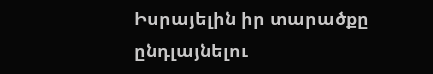Իսրայելին իր տարածքը ընդլայնելու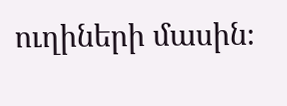ուղիների մասին։